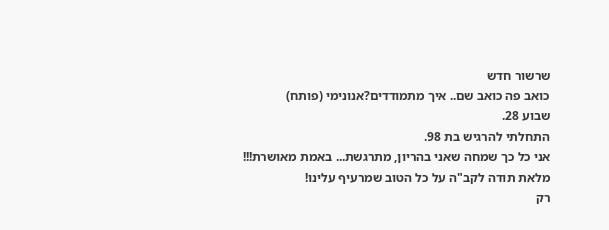שרשור חדש
כואב פה כואב שם.. איך מתמודדים?אנונימי (פותח)
שבוע 28.
התחלתי להרגיש בת 98.
אני כל כך שמחה שאני בהריון, מתרגשת... באמת מאושרת!!!
מלאת תודה לקב"ה על כל הטוב שמרעיף עלינו!
רק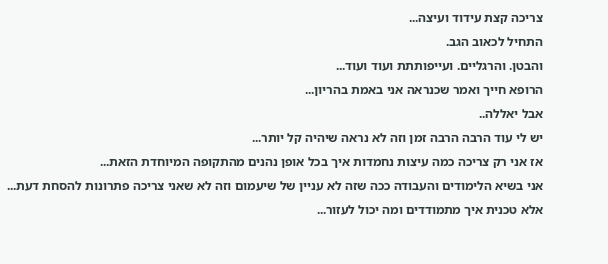צריכה קצת עידוד ועיצה...
התחיל לכאוב הגב.
והבטן. והרגליים. ועייפותתת ועוד ועוד...
הרופא חייך ואמר שכנראה אני באמת בהריון...
אבל יאללה..
יש לי עוד הרבה הרבה זמן וזה לא נראה שיהיה קל יותר...
אז אני רק צריכה כמה עיצות נחמדות איך בכל אופן נהנים מהתקופה המיוחדת הזאת...
אני בשיא הלימודים והעבודה ככה שזה לא עניין של שיעמום וזה לא שאני צריכה פתרונות להסחת דעת...
אלא טכנית איך מתמודדים ומה יכול לעזור...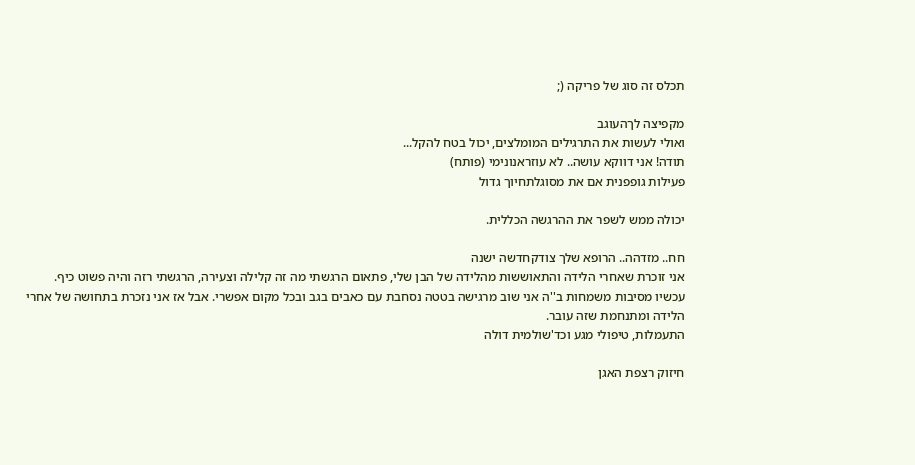תכלס זה סוג של פריקה (;

מקפיצה לךהעוגב
ואולי לעשות את התרגילים המומלצים, יכול בטח להקל...
תודה! אני דווקא עושה.. לא עוזראנונימי (פותח)
פעילות גופפנית אם את מסוגלתחיוך גדול

יכולה ממש לשפר את ההרגשה הכללית.

חח.. מזדהה.. הרופא שלך צודקחדשה ישנה
אני זוכרת שאחרי הלידה והתאוששות מהלידה של הבן שלי, פתאום הרגשתי מה זה קלילה וצעירה, הרגשתי רזה והיה פשוט כיף.
עכשיו מסיבות משמחות ב''ה אני שוב מרגישה בטטה נסחבת עם כאבים בגב ובכל מקום אפשרי. אבל אז אני נזכרת בתחושה של אחרי הלידה ומתנחמת שזה עובר.
התעמלות, טיפולי מגע וכד'שולמית דולה

חיזוק רצפת האגן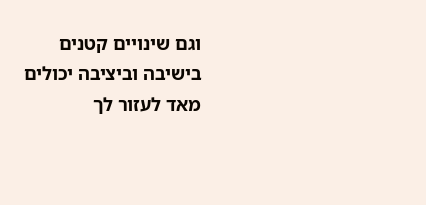וגם שינויים קטנים בישיבה וביציבה יכולים מאד לעזור לך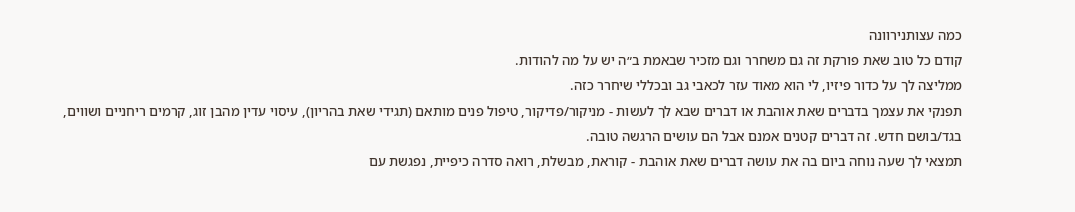כמה עצותנירוונה
קודם כל טוב שאת פורקת זה גם משחרר וגם מזכיר שבאמת ב״ה יש על מה להודות.
ממליצה לך על כדור פיזיו, לי הוא מאוד עזר לכאבי גב ובכללי שיחרר כזה.
תפנקי את עצמך בדברים שאת אוהבת או דברים שבא לך לעשות - מניקור/פדיקור, טיפול פנים מותאם (תגידי שאת בהריון), עיסוי עדין מהבן זוג, קרמים ריחניים ושווים, בגד/בושם חדש. זה דברים קטנים אמנם אבל הם עושים הרגשה טובה.
תמצאי לך שעה נוחה ביום בה את עושה דברים שאת אוהבת - קוראת, מבשלת, רואה סדרה כיפיית, נפגשת עם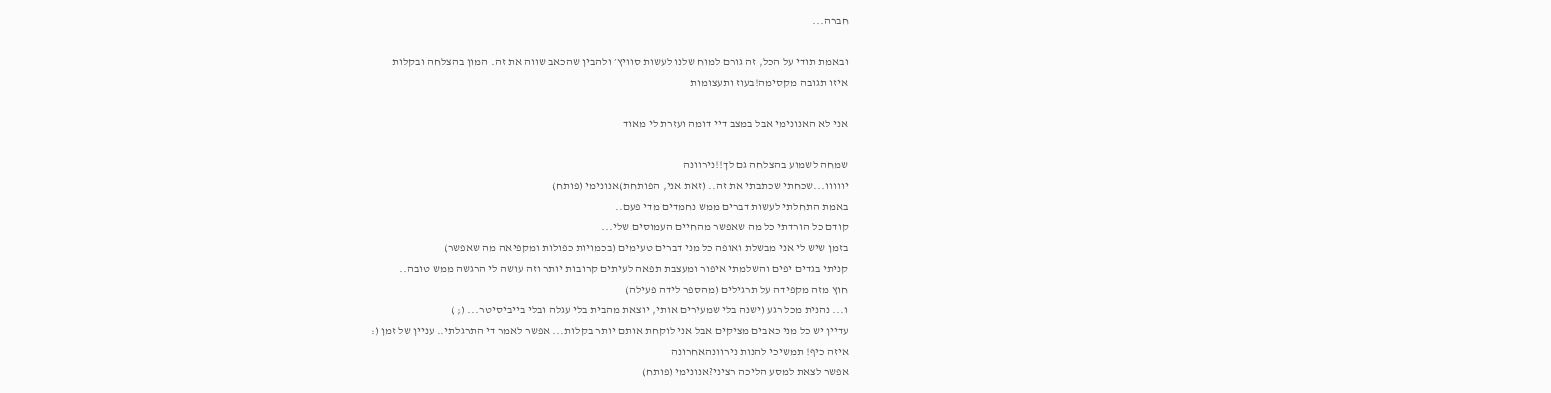חברה...

ובאמת תודי על הכל, זה גורם למוח שלנו לעשות סוויץ׳ ולהבין שהכאב שווה את זה. המון בהצלחה ובקלות
איזו תגובה מקסימה!בעוז ותעצומות

אני לא האנונימי אבל במצב דיי דומה ועזרת לי מאוד

שמחה לשמוע בהצלחה גם לך!!נירוונה
יווווו...שכחתי שכתבתי את זה.. (זאת אני, הפותחת)אנונימי (פותח)
באמת התחלתי לעשות דברים ממש נחמדים מדי פעם..
קודם כל הורדתי כל מה שאפשר מהחיים העמוסים שלי...
בזמן שיש לי אני מבשלת ואופה כל מני דברים טעימים (בכמויות כפולות ומקפיאה מה שאפשר)
קניתי בגדים יפים והשלמתי איפור ומעצבת תפאה לעיתים קרובות יותר וזה עושה לי הרגשה ממש טובה..
חוץ מזה מקפידה על תרגילים (מהספר לידה פעילה)
ו... נהנית מכל רגע (ישנה בלי שמעירים אותי, יוצאת מהבית בלי עגלה ובלי בייביסיטר... (; )
עדיין יש כל מני כאבים מציקים אבל אני לוקחת אותם יותר בקלות... אפשר לאמר די התרגלתי.. עניין של זמן (:
איזה כיף! תמשיכי להנות נירוונהאחרונה
אפשר לצאת למסע הליכה רציני?אנונימי (פותח)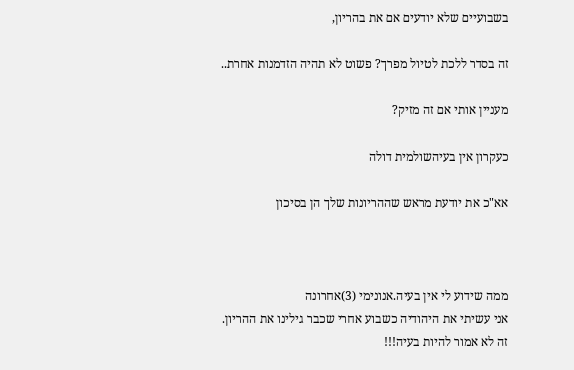בשבועיים שלא יודעים אם את בהריון,

זה בסדר ללכת לטיול מפרך? פשוט לא תהיה הזדמנות אחרת..

מעניין אותי אם זה מזיק?

כעקרון אין בעיהשולמית דולה

אא"כ את יודעת מראש שההריונות שלך הן בסיכון



ממה שידוע לי אין בעיה.אנונימי (3)אחרונה
אני עשיתי את היהודיה כשבוע אחרי שכבר גילינו את ההריון.
זה לא אמור להיות בעיה!!!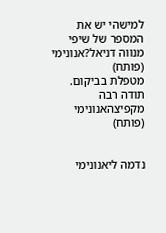למישהי יש את המספר של שיפי מנווה דניאל?אנונימי (פותח)
מטפלת בביקום.
תודה רבה
מקפיצהאנונימי (פותח)


נדמה ליאנונימי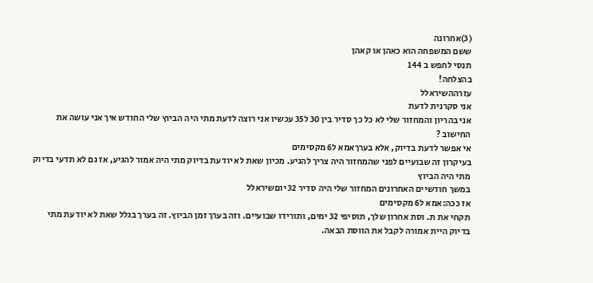(3)אחרונה
ששם המשפחה הוא כאהן או קאהן
תנסי לחפש ב 144
בהצלחה!
עזרההשיראלל
אני סקרנית לדעת
אני בהריון והמחזור שלי לא כל כך סדיר בין 30 ל35 עכשיו אני רוצה לדעת מתי היה הביוץ שלי החודש איך אני עושה את החישוב ?
אי אפשר לדעת בדיוק, אלא בערךאמא ל6 מקסימים
בעיקרון זה שבועיים לפני שהמחזור היה צריך להגיע. מכיון שאת לא יודעת בדיוק מתי היה אמור להגיע, אז גם לא תדעי בדיוק מתי היה הביוץ
במשך חודשיים האחרונים המחזור שלי היה סדיר 32 יוםשיראלל
אז ככה:אמא ל6 מקסימים
תקחי את ת. וסת אחרון שלך, תוסיפי 32 ימים, ותורידו שבועיים. וזה בערך זמן הביוץ. זה בערך בגלל שאת לא יודעת מתי בדיוק היית אמורה לקבל את הווסת הבאה.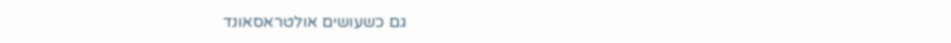גם כשעושים אולטראסאונד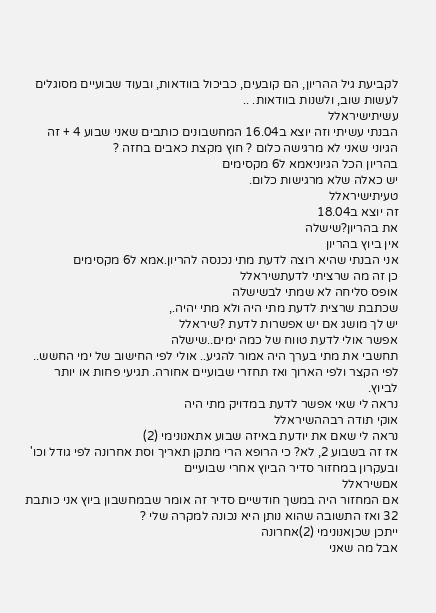לקביעת גיל ההריון, הם קובעים, כביכול בוודאות, ובעוד שבועיים מסוגלים לעשות שוב, ולשנות בוודאות. ..
עשיתישיראלל
הבנתי עשיתי וזה יוצא ב16.04 המחשבונים כותבים שאני שבוע 4 + זה הגיוני שאני לא מרגישה כלום ? חוץ מקצת כאבים בחזה ?
בהריון הכל הגיוניאמא ל6 מקסימים
יש כאלה שלא מרגישות כלום.
טעיתישיראלל
זה יוצא ב18.04
את בהריון?שישלה
אין ביוץ בהריון
אני הבנתי שהיא רוצה לדעת מתי נכנסה להריון.אמא ל6 מקסימים
כן זה מה שרציתי לדעתשיראלל
אופס סליחה לא שמתי לבשישלה
שכתבת שרצית לדעת מתי היה ולא מתי יהיה.,
יש לך מושג אם יש אפשרות לדעת ?שיראלל
אפשר אולי לדעת טווח של כמה ימים..שישלה
תחשבי את מתי בערך היה אמור להגיע.. אולי לפי החישוב של ימי החשש.. לפי הקצר ולפי הארוך ואז תחזרי שבועיים אחורה. תגיעי פחות או יותר לביוץ.
נראה לי שאי אפשר לדעת במדויק מתי היה
אוקי תודה רבההשיראלל
נראה לי שאם את יודעת באיזה שבוע אתאנונימי (2)
אז זה בשבוע 2, לא? כי הרופא הרי מתקן תאריך וסת אחרונה לפי גודל וכו' ובעקרון במחזור סדיר הביוץ אחרי שבועיים
אםשיראלל
אם המחזור היה במשך חודשיים סדיר זה אומר שבמחשבון ביוץ אני כותבת 32 ואז התשובה שהוא נותן היא נכונה למקרה שלי ?
ייתכן שכןאנונימי (2)אחרונה
אבל מה שאני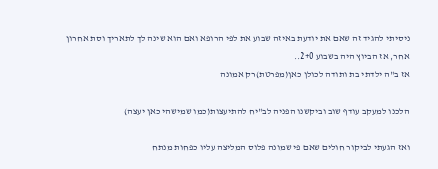ניסיתי להגיד זה שאם את יודעת באיזה שבוע את לפי הרופא ואם הוא שינה לך לתאריך וסת אחרון אחר, אז הביוץ היה בשבוע 2+0..
אז ב"ה ילדתי בת ותודה לכולן כאן(מפרטת)רק אמונה

הלכנו למעקב עודף שוב וביקשנו הפניה לב"יח להתיעצות(כמו שמישהי כאן יעצה)

ואז הגעתי לביקור חולים שאם פי שמונה פלוס המליצה עליו כפחות מנתח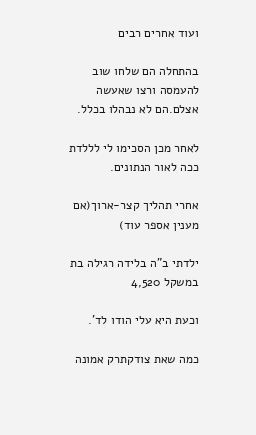ועוד אחרים רבים

בהתחלה הם שלחו שוב להעמסה ורצו שאעשה אצלם.הם לא נבהלו בכלל.

לאחר מכן הסכימו לי לללדת ככה לאור הנתונים.

אחרי תהליך קצר-ארוך(אם מענין אספר עוד)

ילדתי ב"ה בלידה רגילה בת במשקל 4,520

וכעת היא עלי הודו לד'.

כמה שאת צודקתרק אמונה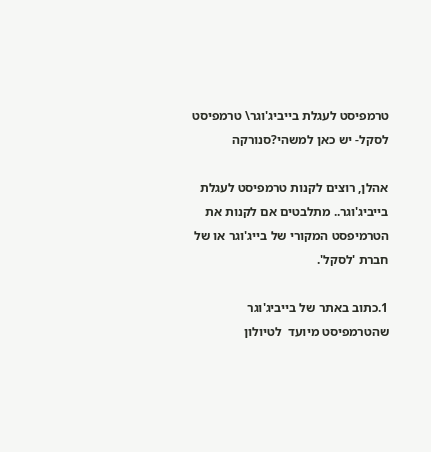טרמפיסט לעגלת בייביג'וגר\ טרמפיסט לסקל- יש כאן למשהי?סנורקה

אהלן, רוצים לקנות טרמפיסט לעגלת בייביג'וגר.. מתלבטים אם לקנות את הטרמיפסט המקורי של בייג'וגר או של חברת 'לסקל'.

1.כתוב באתר של בייביג'וגר שהטרמפיסט מיועד  לטיולון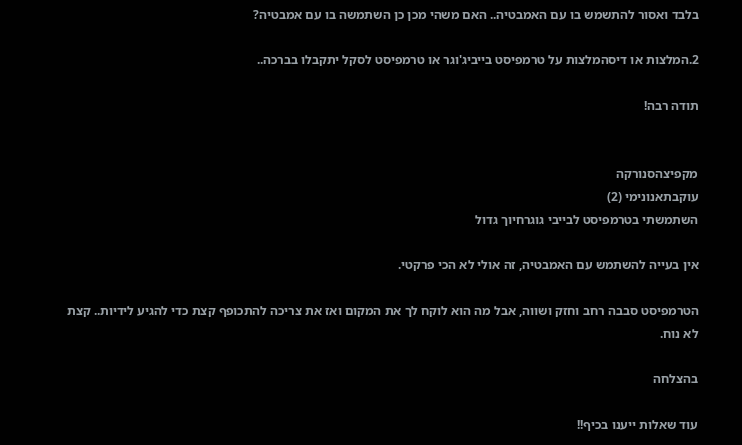בלבד ואסור להתשמש בו עם האמבטיה.. האם משהי מכן כן השתמשה בו עם אמבטיה?

2.המלצות או דיסהמלצות על טרמפיסט בייביג'וגר או טרמפיסט לסקל יתקבלו בברכה..

תודה רבה!


מקפיצהסנורקה
עוקבתאנונימי (2)
השתמשתי בטרמפיסט לבייבי גוגרחיוך גדול

אין בעייה להשתמש עם האמבטיה, זה אולי לא הכי פרקטי.

הטרמפיסט סבבה רחב וחזק ושווה, אבל מה הוא לוקח לך את המקום ואז את צריכה להתכופף קצת כדי להגיע לידיות.. קצת לא נוח.

בהצלחה

עוד שאלות ייענו בכיף!!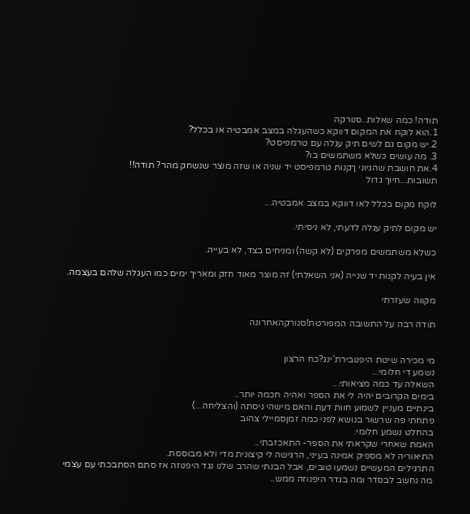תודה! כמה שאלות..סנורקה
1.הוא לוקח את המקום דווקא כשהעגלה במצב אמבטיה או בכלל?
2.יש מקום גם לשים תיק עגלה עם טרמפיסט?
3. מה עושים כשלא משתמשים בו?
4.את חושבת שהגיוני ךקנות טרמפיסט יד שניה או שזה מוצר שנשחק מהר? תודה!!
תשובות...חיוך גדול

לוקח מקום בכלל לאו דווקא במצב אמבטיה...

יש מקום לתיק עגלה לדעתי, לא ניסיתי.

כשלא משתמשים מפרקים (לא קשה) ומניחים בצד, לא בעייה.

אין בעיה לקנות יד שנייה (אני השאלתי) זה מוצר מאוד חזק ומאריך ימים כמו העגלה שלהם בעצמה.

מקווה שעזרתי

תודה רבה על התשובה המפורטת!סנורקהאחרונה


מי מכירה שיטת היפנובירת'ינג?כח הרצון
נשמע די חלומי...
השאלה עד כמה מציאותי...
בימים הקרובים יהיה לי את הספר ואהיה חכמה יותר..
בינתיים מעניין לשמוע חוות דעת והאם מישהי ניסתה (והצליחה...)
פתחתי פה שרשור בנושא לפני כמה זמןסמיילי צהוב
בהחלט נשמע חלומי.
האמת שאחרי שקראתי את הספר- התאכזבתי..
התיאוריה לא מספיק אמינה בעיני, הרגישה לי קיצונית מדי ולא מבוססת.
התרגילים המעשיים נשמעו טובים, אבל הבנתי שהרב שלנו נגד היפנוזה אז סתם הסתבכתי עם עצמי מה נחשב לבסדר ומה בגדר היפנוזה ממש..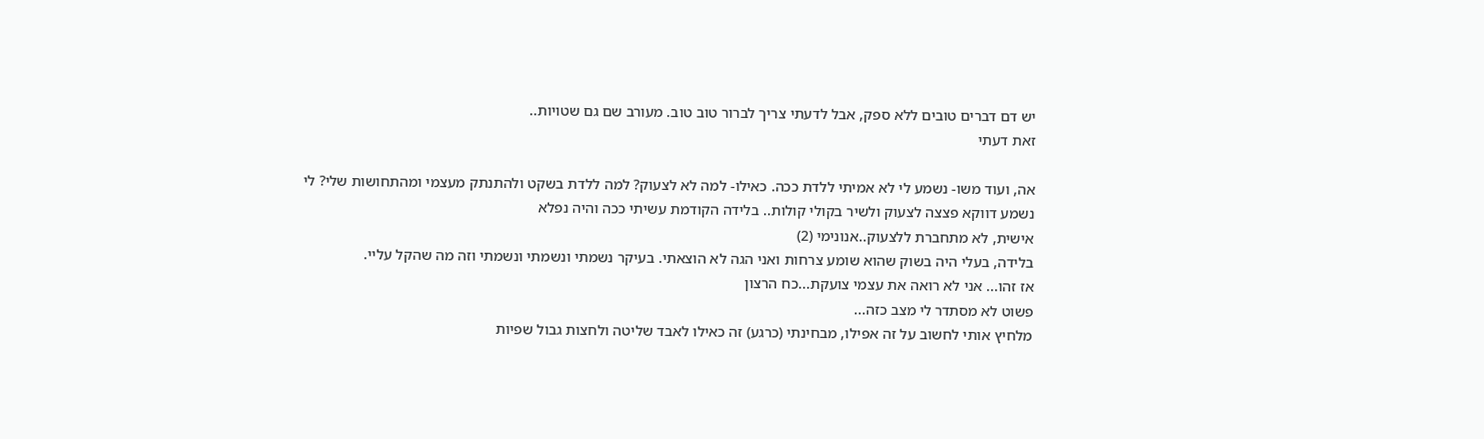יש דם דברים טובים ללא ספק, אבל לדעתי צריך לברור טוב טוב. מעורב שם גם שטויות..
זאת דעתי

אה, ועוד משו- נשמע לי לא אמיתי ללדת ככה. כאילו- למה לא לצעוק? למה ללדת בשקט ולהתנתק מעצמי ומהתחושות שלי? לי נשמע דווקא פצצה לצעוק ולשיר בקולי קולות.. בלידה הקודמת עשיתי ככה והיה נפלא
אישית, לא מתחברת ללצעוק..אנונימי (2)
בלידה, בעלי היה בשוק שהוא שומע צרחות ואני הגה לא הוצאתי. בעיקר נשמתי ונשמתי ונשמתי וזה מה שהקל עליי.
אז זהו... אני לא רואה את עצמי צועקת...כח הרצון
פשוט לא מסתדר לי מצב כזה...
מלחיץ אותי לחשוב על זה אפילו, מבחינתי (כרגע) זה כאילו לאבד שליטה ולחצות גבול שפיות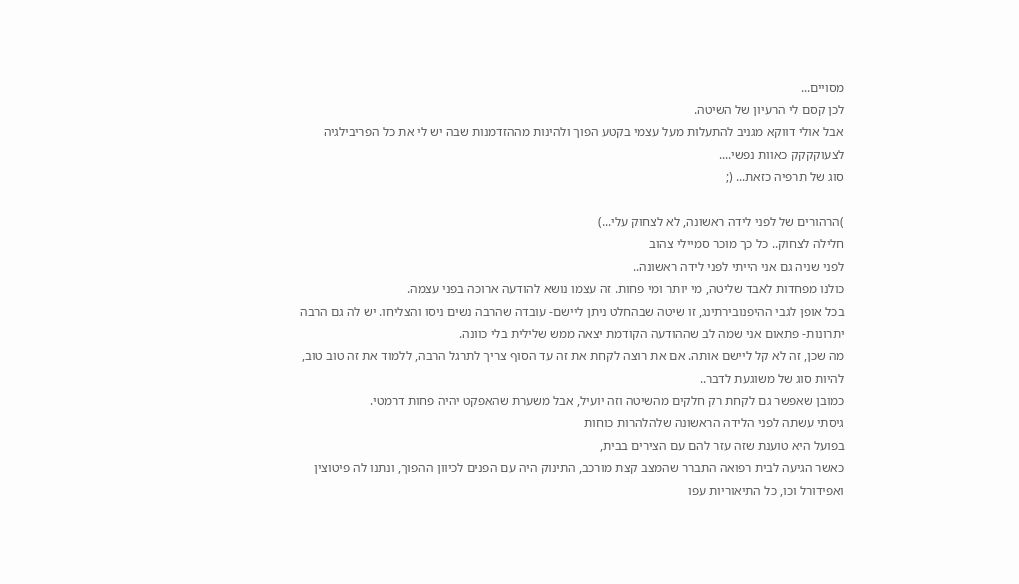מסויים...
לכן קסם לי הרעיון של השיטה.
אבל אולי דווקא מגניב להתעלות מעל עצמי בקטע הפוך ולהינות מההזדמנות שבה יש לי את כל הפריבילגיה לצעוקקקק כאוות נפשי....
סוג של תרפיה כזאת... (;

)הרהורים של לפני לידה ראשונה, לא לצחוק עלי...)
חלילה לצחוק.. כל כך מוכר סמיילי צהוב
לפני שניה גם אני הייתי לפני לידה ראשונה..
כולנו מפחדות לאבד שליטה, מי יותר ומי פחות. זה עצמו נושא להודעה ארוכה בפני עצמה.
בכל אופן לגבי ההיפנובירתינג, זו שיטה שבהחלט ניתן ליישם- עובדה שהרבה נשים ניסו והצליחו. יש לה גם הרבה יתרונות- פתאום אני שמה לב שההודעה הקודמת יצאה ממש שלילית בלי כוונה.
מה שכן, זה לא קל ליישם אותה. אם את רוצה לקחת את זה עד הסוף צריך לתרגל הרבה, ללמוד את זה טוב טוב, להיות סוג של משוגעת לדבר..
כמובן שאפשר גם לקחת רק חלקים מהשיטה וזה יועיל, אבל משערת שהאפקט יהיה פחות דרמטי.
גיסתי עשתה לפני הלידה הראשונה שלהלהרות כוחות
בפועל היא טוענת שזה עזר להם עם הצירים בבית,
כאשר הגיעה לבית רפואה התברר שהמצב קצת מורכב, התינוק היה עם הפנים לכיוון ההפוך, ונתנו לה פיטוצין ואפידורל וכו, כל התיאוריות עפו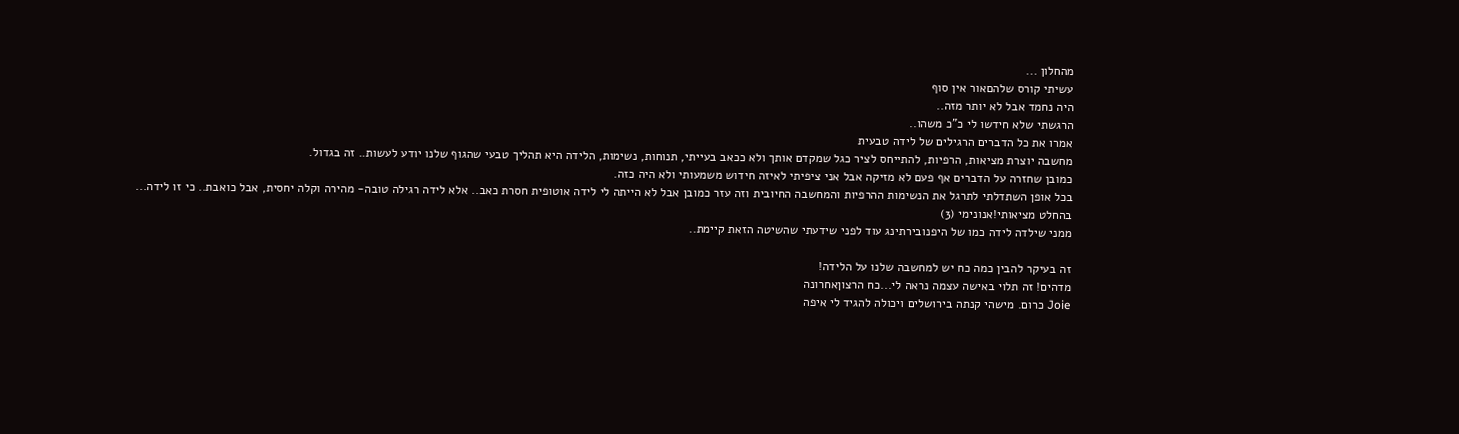מהחלון ...
עשיתי קורס שלהםאור אין סוף
היה נחמד אבל לא יותר מזה..
הרגשתי שלא חידשו לי כ"כ משהו..
אמרו את כל הדברים הרגילים של לידה טבעית
מחשבה יוצרת מציאות, הרפיות, להתייחס לציר כגל שמקדם אותך ולא ככאב בעייתי, תנוחות, נשימות, הלידה היא תהליך טבעי שהגוף שלנו יודע לעשות.. זה בגדול.
כמובן שחזרה על הדברים אף פעם לא מזיקה אבל אני ציפיתי לאיזה חידוש משמעותי ולא היה כזה.
בכל אופן השתדלתי לתרגל את הנשימות ההרפיות והמחשבה החיובית וזה עזר כמובן אבל לא הייתה לי לידה אוטופית חסרת כאב.. אלא לידה רגילה טובה- מהירה וקלה יחסית, אבל כואבת.. כי זו לידה...
בהחלט מציאותי!אנונימי (3)
ממני שילדה לידה כמו של היפנובירתינג עוד לפני שידעתי שהשיטה הזאת קיימת..

זה בעיקר להבין כמה כח יש למחשבה שלנו על הלידה!
מדהים! זה תלוי באישה עצמה נראה לי...כח הרצוןאחרונה
Joie כרום. מישהי קנתה בירושלים ויכולה להגיד לי איפה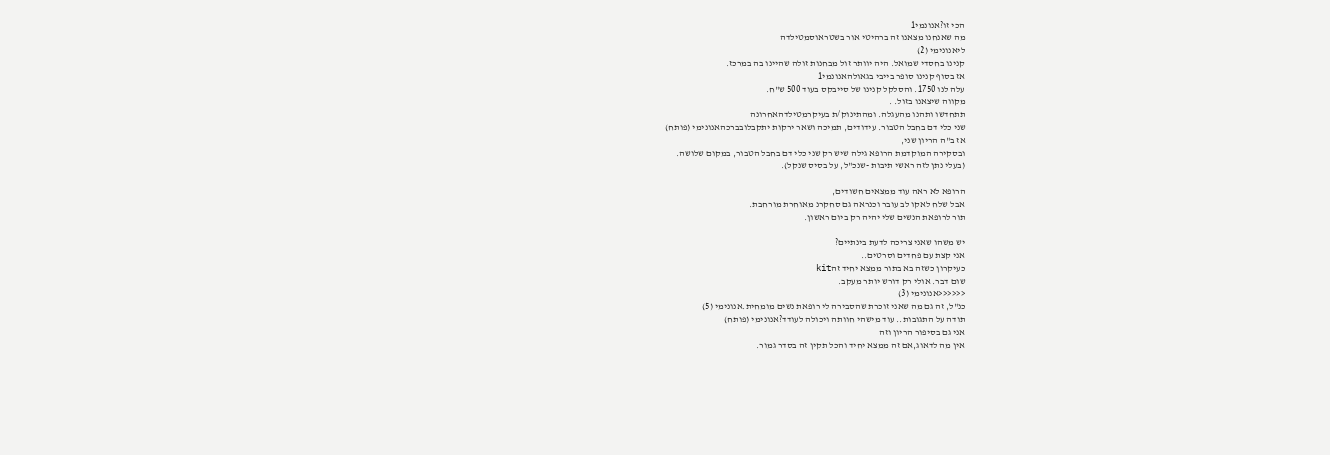הכי זו?אנונמי1
מה שאנחנו מצאנו זה ברהיטי אור בשטראוסמטילדה
ליאנונימי (2)
קנינו בחסדי שמואל. היה יוותר זול מבחנות זולה שהיינו בה במרכז.
אז בסוף קנינו סופר בייבי בגאולהאנונמי1
עלה לנו 1750. והסלקל קנינו של סייבקס בעוד 500 ש"ח.
מקווה שיצאנו בזול. .
תתחדשו ותהנו מהעגלה. ומהתינוק/ת בעיקרמטילדהאחרונה
שני כלי דם בחבל הטבור. עידודים, תמיכה ושאר ירקות יתקבלובברכהאנונימי (פותח)
אז ב"ה הריון שני,
ובסקירה המוקדמת הרופא גילה שיש רק שני כלי דם בחבל הטבור, במקום שלושה.
(בעלי נתן לזה ראשי תיבות -שנכ"ל, על בסיס שנקל).

הרופא לא ראה עוד ממצאים חשודים,
אבל שלח לאקו לב עובר וכנראה גם סחקרנ מאוחרת מורחבת.
תור לרופאת הנשים שלי יהיה רק ביום ראשון.

יש משהו שאני צריכה לדעת בינתיים?
אני קצת עם פחדים וסרטים..
כעיקרון כשזה בא בתור ממצא יחיד זהkit
שום דבר. אולי רק דורש יותר מעקב.
<<<<<<אנונימי (3)
כנ"ל, זה גם מה שאני זוכרת שהסבירה לי רופאת נשים מומחית.אנונימי (5)
תודה על התגובות.. עוד מישהי חוותה ויכולה לעודד?אנונימי (פותח)
אני גם בסיפור הריון וזה
אין מה לדאוג,אם זה ממצא יחיד והכל תקין זה בסדר גמור.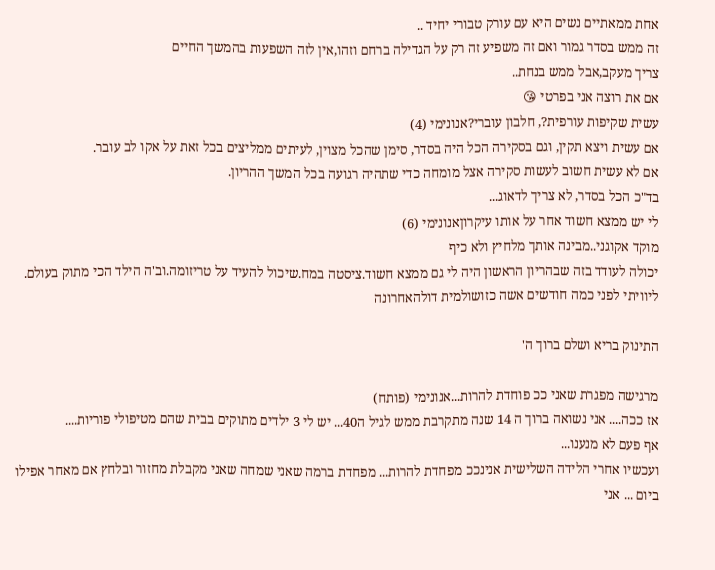אחת ממאתיים נשים היא עם עורק טבורי יחיד ..
זה ממש בסדר גמור ואם זה משפיע זה רק על הגדילה ברחם וזהו,אין לזה השפעות בהמשך החיים
צריך מעקב,אבל ממש בנחת..
אם את רוצה אני בפרטי 😘
עשית שקיפות עורפית?, חלבון עוברי?אנונימי (4)
אם עשית ויצא תקין, וגם בסקירה הכל היה בסדר, סימן שהכל מצוין, לעיתים ממליצים בכל זאת על אקו לב עובר.
אם לא עשית חשוב לעשות סקירה אצל מומחה כדי שתהיה רגועה בכל המשך ההריון.
בד"כ הכל בסדר, לא צריך לדאוג...
לי יש ממצא חשוד אחר על אותו עיקרוןאנונימי (6)
מוקד אקוגני..מבינה אותך מלחיץ ולא כיף
יכולה לעודד בזה שבהריון הראשון היה לי גם ממצא חשוד.ציסטה במח.שיכול להעיד על טריזומה.וב'ה הילד הכי מתוק בעולם.
ליוויתי לפני כמה חודשים אשה כזושולמית דולהאחרונה

התינוק בריא ושלם ברוך ה'

מרגישה מפגרת שאני ככ פוחדת להרות...אנונימי (פותח)
אז ככה.... אני נשואה ברוך ה 14 שנה מתקרבת ממש לגיל ה40... יש לי 3 ילדים מתוקים בבית שהם מטיפולי פוריות....
אף פעם לא מנענו...
ועכשיו אחרי הלידה השלישית אנינככ מפחדת להרות... מפחדת ברמה שאני שמחה שאני מקבלת מחזור ובלחץ אם מאחר אפילו ביום ... אני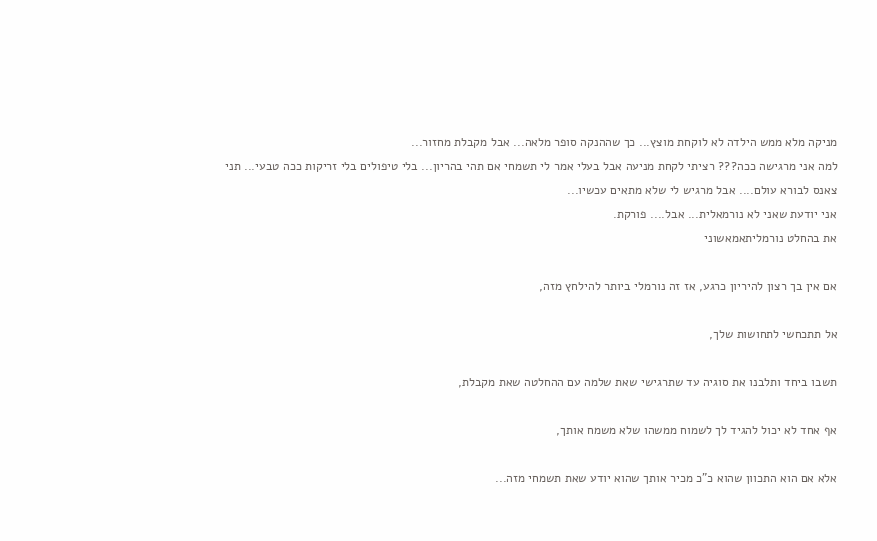מניקה מלא ממש הילדה לא לוקחת מוצץ... כך שההנקה סופר מלאה... אבל מקבלת מחזור...
למה אני מרגישה ככה??? רציתי לקחת מניעה אבל בעלי אמר לי תשמחי אם תהי בהריון... בלי טיפולים בלי זריקות ככה טבעי... תני צאנס לבורא עולם.... אבל מרגיש לי שלא מתאים עכשיו...
אני יודעת שאני לא נורמאלית... אבל.... פורקת.
את בהחלט נורמליתאמאשוני

אם אין בך רצון להיריון כרגע, אז זה נורמלי ביותר להילחץ מזה,

אל תתכחשי לתחושות שלך,

תשבו ביחד ותלבנו את סוגיה עד שתרגישי שאת שלמה עם ההחלטה שאת מקבלת,

אף אחד לא יכול להגיד לך לשמוח ממשהו שלא משמח אותך,

אלא אם הוא התכוון שהוא כ"כ מכיר אותך שהוא יודע שאת תשמחי מזה...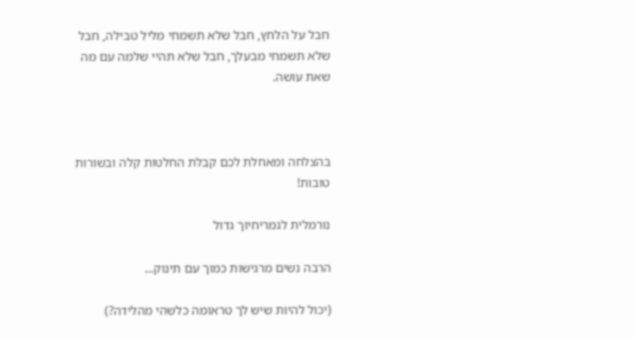חבל על הלחץ, חבל שלא תשמחי מליל טבילה, חבל שלא תשמחי מבעלך, חבל שלא תהיי שלמה עם מה שאת עושה.



בהצלחה ומאחלת לכם קבלת החלטות קלה ובשורות טובות!

נורמלית לגמריחיוך גדול

הרבה נשים מרגישות כמוך עם תינוק...

(יכול להיות שיש לך טראומה כלשהי מהלידה?)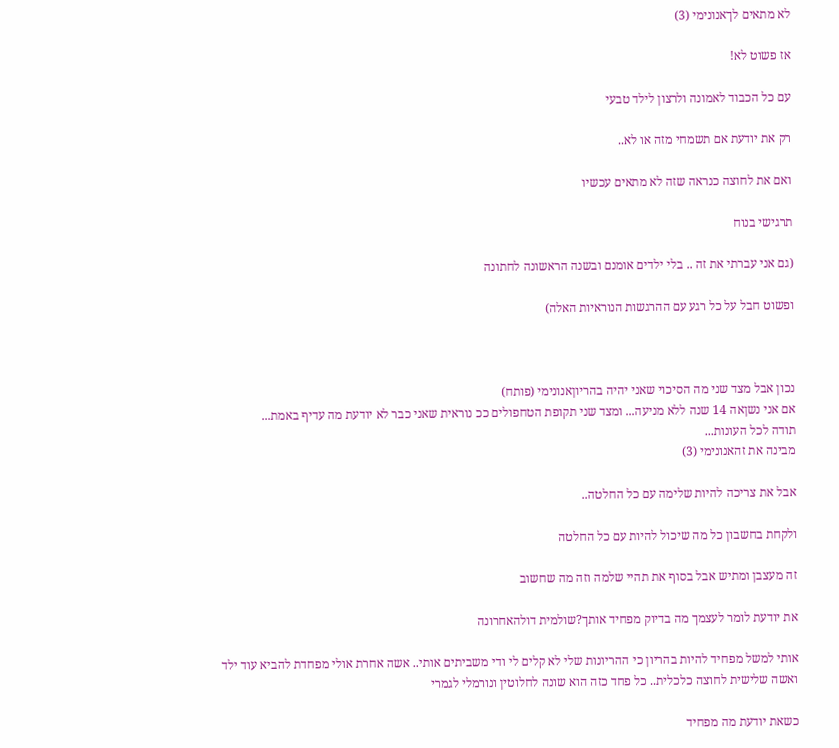לא מתאים לךאנונימי (3)

אז פשוט לא!

עם כל הכבוד לאמונה ולרצון לילד טבעי

רק את יודעת אם תשמחי מזה או לא..

ואם את לחוצה כנראה שזה לא מתאים עכשיו

תרגישי בנוח

(גם אני עברתי את זה .. בלי ילדים אומנם ובשנה הראשונה לחתונה

ופשוט חבל על כל רגע עם ההרגשות הנוראיות האלה)



נכון אבל מצד שני מה הסיכוי שאני יהיה בהריוןאנונימי (פותח)
אם אני נשןאה 14 שנה ללא מניעה... ומצד שני תקופת הטחפולים ככ נוראית שאני כבר לא יודעת מה עדיף באמת...
תודה לכל העונות...
מבינה את זהאנונימי (3)

אבל את צריכה להיות שלימה עם כל החלטה..

ולקחת בחשבון כל מה שיכול להיות עם כל החלטה

זה מעצבן ומתיש אבל בסוף את תהיי שלמה וזה מה שחשוב

את יודעת לומר לעצמך מה בדיוק מפחיד אותך?שולמית דולהאחרונה

אותי למשל מפחיד להיות בהריון כי ההריונות שלי לא קלים לי ודי משביתים אותי.. אשה אחרת אולי מפחדת להביא עוד ילד ואשה שלישית לחוצה כלכלית.. כל פחד כזה הוא שונה לחלוטין ונורמלי לגמרי

כשאת יודעת מה מפחיד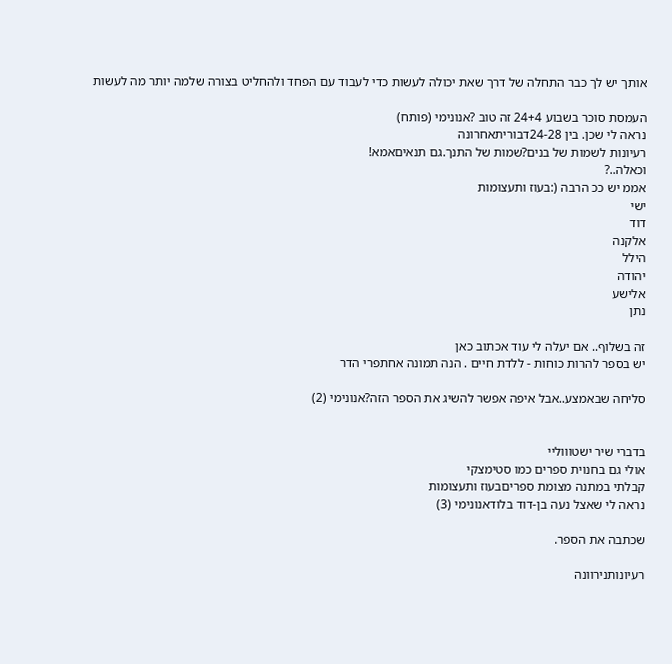אותך יש לך כבר התחלה של דרך שאת יכולה לעשות כדי לעבוד עם הפחד ולהחליט בצורה שלמה יותר מה לעשות

העמסת סוכר בשבוע 24+4 זה טוב ?אנונימי (פותח)
נראה לי שכן. בין 24-28דבוריתאחרונה
רעיונות לשמות של בנים?שמות של התנך.גם תנאיםאמא!
וכאלה..?
אממ יש ככ הרבה (:בעוז ותעצומות
ישי
דוד
אלקנה
הילל
יהודה
אלישע
נתן

זה בשלוף.. אם יעלה לי עוד אכתוב כאן
יש בספר להרות כוחות - ללדת חיים . הנה תמונה אחתפרי הדר

סליחה שבאמצע..אבל איפה אפשר להשיג את הספר הזה?אנונימי (2)


בדברי שיר ישטוווליי
אולי גם בחנוית ספרים כמו סטימצקי
קבלתי במתנה מצומת ספריםבעוז ותעצומות
נראה לי שאצל נעה בן-דוד בלודאנונימי (3)

שכתבה את הספר.

רעיונותנירוונה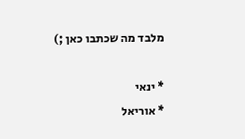מלבד מה שכתבו כאן ;)

* ינאי
* אוריאל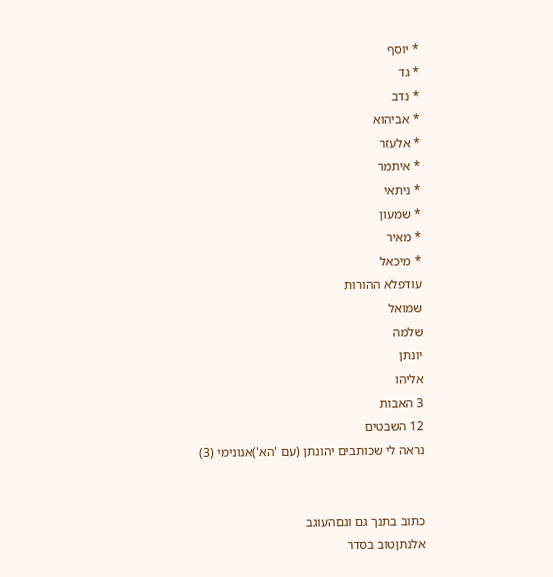* יוסף
* גד
* נדב
* אביהוא
* אלעזר
* איתמר
* ניתאי
* שמעון
* מאיר
* מיכאל
עודפלא ההורות
שמואל
שלמה
יונתן
אליהו
3 האבות
12 השבטים
נראה לי שכותבים יהונתן (עם 'הא')אנונימי (3)


כתוב בתנך גם וגםהעוגב
אלנתןטוב בסדר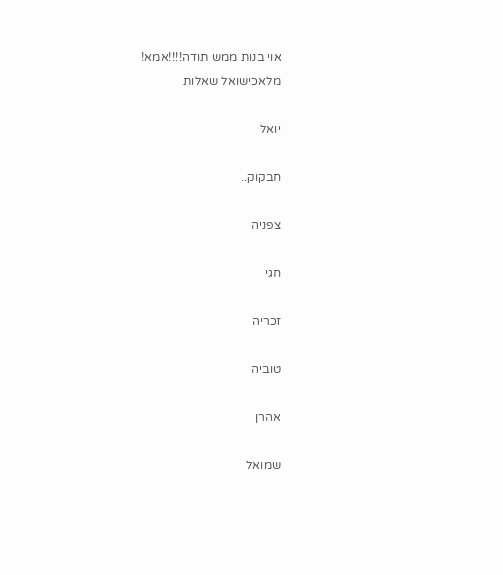אוי בנות ממש תודה!!!!אמא!
מלאכישואל שאלות

יואל

חבקוק..

צפניה

חגי

זכריה

טוביה

אהרן

שמואל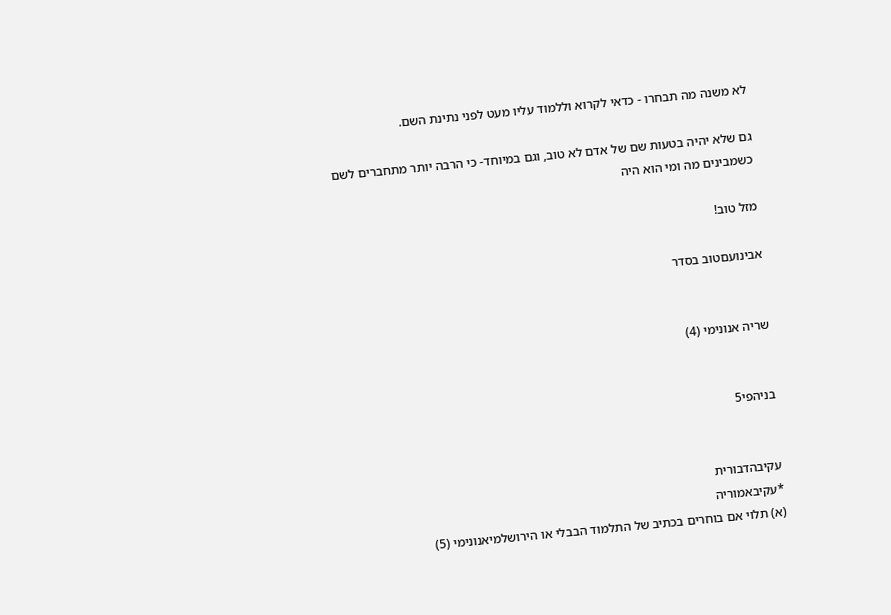לא משנה מה תבחרו - כדאי לקרוא וללמוד עליו מעט לפני נתינת השם.

גם שלא יהיה בטעות שם של אדם לא טוב, וגם במיוחד- כי הרבה יותר מתחברים לשם כשמבינים מה ומי הוא היה

מזל טוב!

אבינועםטוב בסדר


שריה אנונימי (4)


בניהפי5


עקיבהדבורית
*עקיבאמוריה
(א) תלוי אם בוחרים בכתיב של התלמוד הבבלי או הירושלמיאנונימי (5)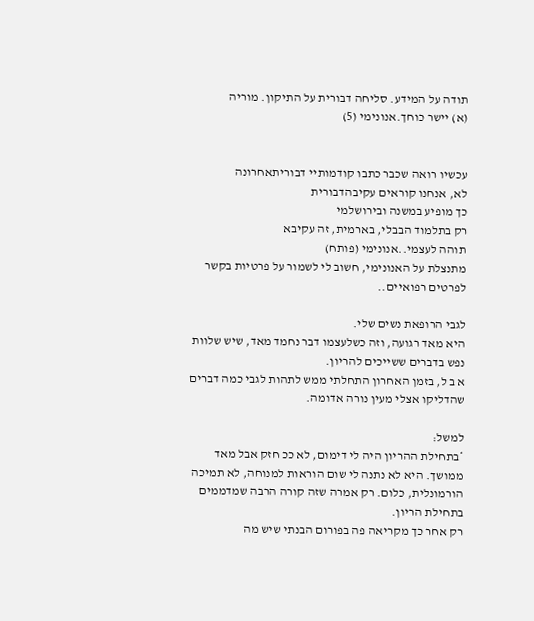תודה על המידע. סליחה דבורית על התיקון. מוריה
(א) יישר כוחך.אנונימי (5)


עכשיו רואה שכבר כתבו קודמותיי דבוריתאחרונה
לא, אנחנו קוראים עקיבהדבורית
כך מופיע במשנה ובירושלמי
רק בתלמוד הבבלי, בארמית, זה עקיבא
תוהה לעצמי..אנונימי (פותח)
מתנצלת על האנונימי, חשוב לי לשמור על פרטיות בקשר לפרטים רפואיים..

לגבי הרופאת נשים שלי.
היא מאד רגועה, וזה כשלעצמו דבר נחמד מאד, שיש שלוות נפש בדברים ששייכים להריון.
א ב ל, בזמן האחרון התחלתי ממש לתהות לגבי כמה דברים שהדליקו אצלי מעין נורה אדומה.

למשל:
*בתחילת ההריון היה לי דימום, לא ככ חזק אבל מאד ממושך. היא לא נתנה לי שום הוראות למנוחה, לא תמיכה הורמונלית, כלום. רק אמרה שזה קורה הרבה שמדממים בתחילת הריון.
רק אחר כך מקריאה פה בפורום הבנתי שיש מה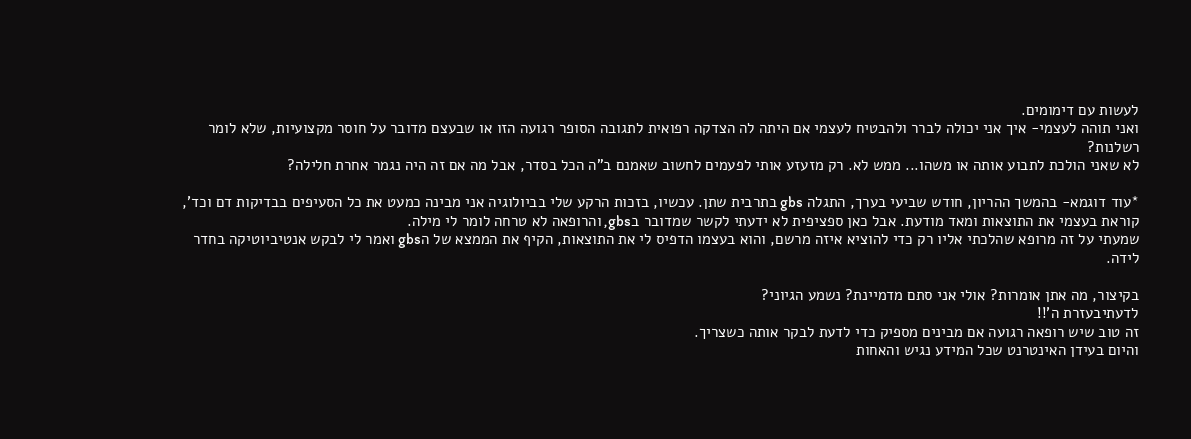לעשות עם דימומים.
ואני תוהה לעצמי- איך אני יכולה לברר ולהבטיח לעצמי אם היתה לה הצדקה רפואית לתגובה הסופר רגועה הזו או שבעצם מדובר על חוסר מקצועיות, שלא לומר רשלנות?
לא שאני הולכת לתבוע אותה או משהו... ממש לא. רק מזעזע אותי לפעמים לחשוב שאמנם ב"ה הכל בסדר, אבל מה אם זה היה נגמר אחרת חלילה?

*עוד דוגמא- בהמשך ההריון, חודש שביעי בערך, התגלה gbs בתרבית שתן. עכשיו, בזכות הרקע שלי בביולוגיה אני מבינה כמעט את כל הסעיפים בבדיקות דם וכד', קוראת בעצמי את התוצאות ומאד מודעת. אבל כאן ספציפית לא ידעתי לקשר שמדובר בgbs, והרופאה לא טרחה לומר לי מילה.
שמעתי על זה מרופא שהלכתי אליו רק כדי להוציא איזה מרשם, והוא בעצמו הדפיס לי את התוצאות, הקיף את הממצא של הgbs ואמר לי לבקש אנטיביוטיקה בחדר לידה.

בקיצור, מה אתן אומרות? אולי אני סתם מדמיינת? נשמע הגיוני?
לדעתיבעזרת ה'!!
זה טוב שיש רופאה רגועה אם מבינים מספיק כדי לדעת לבקר אותה כשצריך.
והיום בעידן האינטרנט שכל המידע נגיש והאחות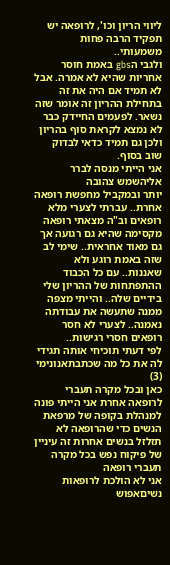ליווי הריון וכו', לרופאה יש תפקיד הרבה פחות משמעותי..
ולגבי הgbs באמת חוסר אחריות שהיא לא אמרה. אבל לא תמיד אם היה את זה בתחילת ההריון זה אומר שזה נשאר. לפעמים החיידק כבר לא נמצא לקראת סוף בהריון ולכן גם תמיד כדאי לבדוק שוב בסוף.
אני הייתי מנסה לברר אליהשמש צהובה
יותר ובמקביל מחפשת רופאה אחרת.. עברתי לצערי מלא רופאים וב"ה מצאתי רופאה מקסימה שהיא גם רגועה אך גם מאוד אחראית.. שימי לב שזה באמת רוגע ולא שאננות.. עם כל הכבוד ההתפתחות של ההריון שלי בידיים שלה.. והייתי מצפה ממנה שתעשה את עבודתה נאמנה.. לצערי לא חסר רופאים חסרי רגישות..
לפי דעתי תוכיחי אותה תגידי לה את כל מה שכתבתאנונימי (3)
כאן ובכל מקרה תעברי לרופאה אחרת אני הייתי פונה למנהלת בקופה של מרפאת הנשים כדי שהרופאה לא תזלזל בנשים אחרות זה עיניין של פיקוח נפש בכל מקרה תעברי רופאה
אני לא הולכת לרופאות נשיםאפוש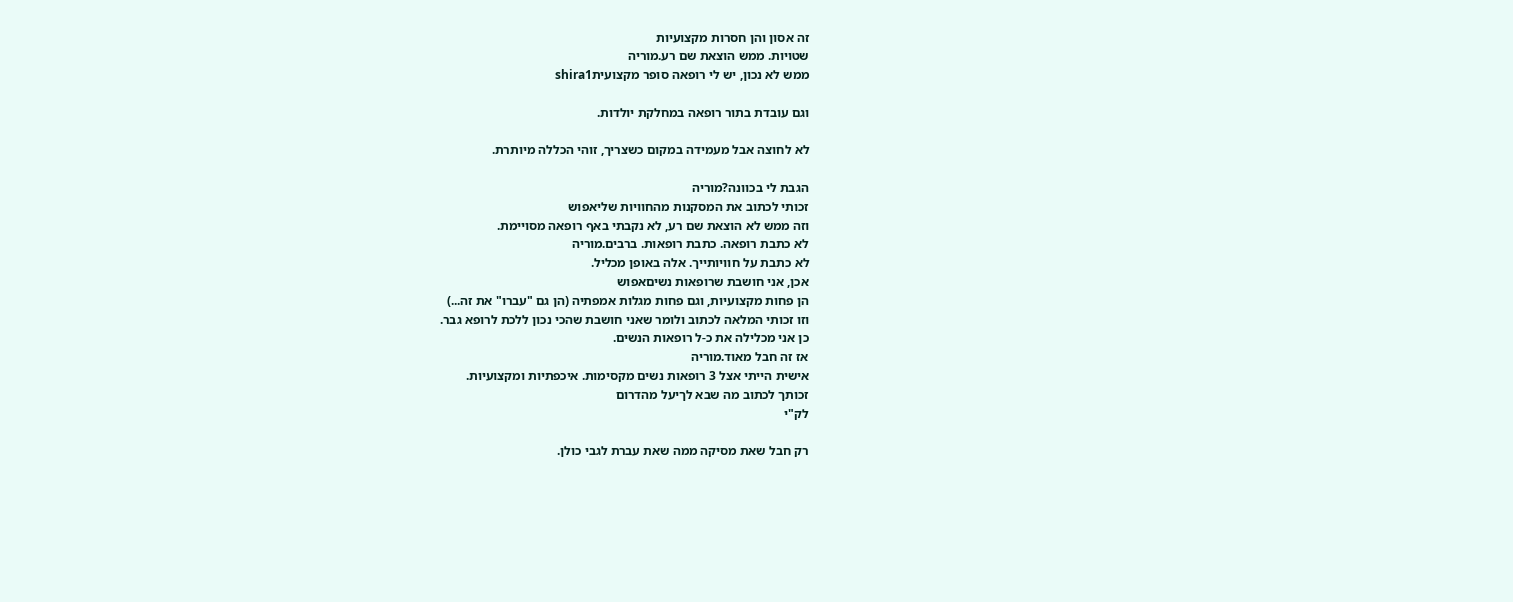זה אסון והן חסרות מקצועיות
שטויות. ממש הוצאת שם רע.מוריה
ממש לא נכון, יש לי רופאה סופר מקצועיתshira1

וגם עובדת בתור רופאה במחלקת יולדות.

לא לחוצה אבל מעמידה במקום כשצריך, זוהי הכללה מיותרת.

הגבת לי בכוונה?מוריה
זכותי לכתוב את המסקנות מהחוויות שליאפוש
וזה ממש לא הוצאת שם רע, לא נקבתי באף רופאה מסויימת.
לא כתבת רופאה. כתבת רופאות. ברבים.מוריה
לא כתבת על חוויותייך. אלה באופן מכליל.
אכן, אני חושבת שרופאות נשיםאפוש
הן פחות מקצועיות, וגם פחות מגלות אמפתיה (הן גם "עברו" את זה...)
וזו זכותי המלאה לכתוב ולומר שאני חושבת שהכי נכון ללכת לרופא גבר.
כן אני מכלילה את כ-ל רופאות הנשים.
אז זה חבל מאוד.מוריה
אישית הייתי אצל 3 רופאות נשים מקסימות. איכפתיות ומקצועיות.
זכותך לכתוב מה שבא לךיעל מהדרום
לק"י

רק חבל שאת מסיקה ממה שאת עברת לגבי כולן.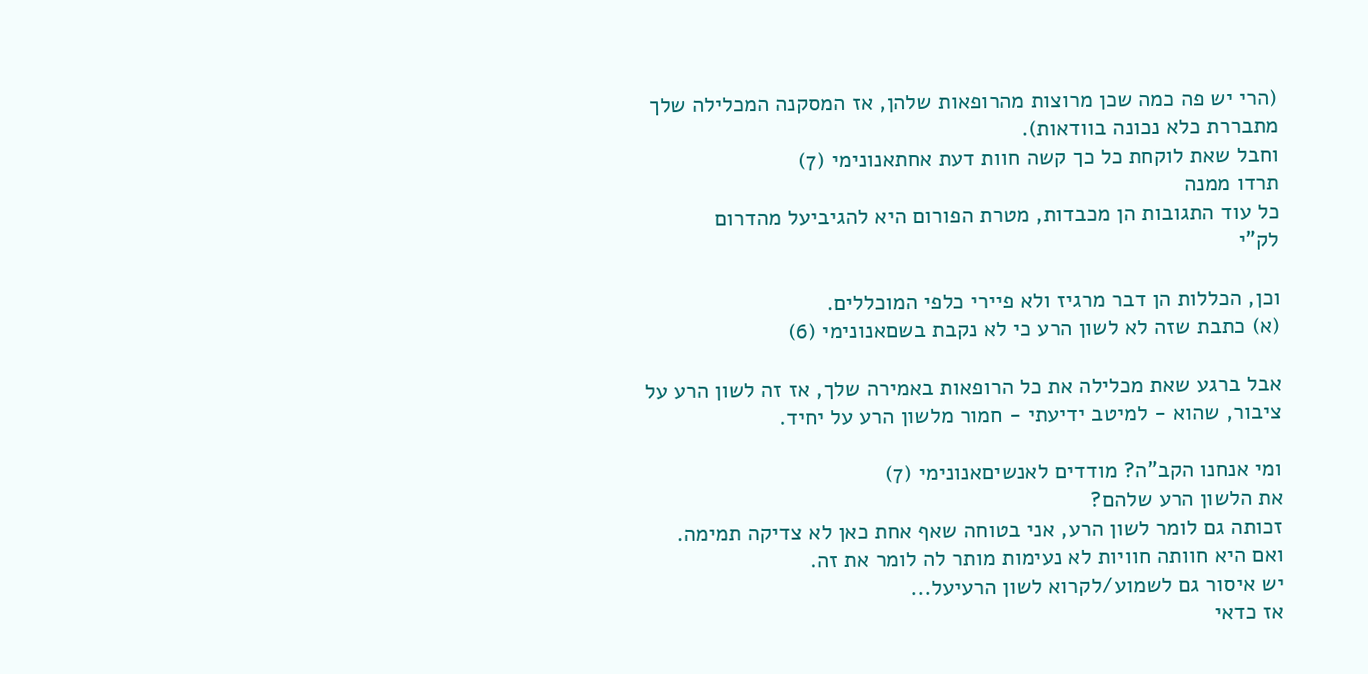(הרי יש פה כמה שכן מרוצות מהרופאות שלהן, אז המסקנה המכלילה שלך מתבררת כלא נכונה בוודאות).
וחבל שאת לוקחת כל כך קשה חוות דעת אחתאנונימי (7)
תרדו ממנה
כל עוד התגובות הן מכבדות, מטרת הפורום היא להגיביעל מהדרום
לק"י

וכן, הכללות הן דבר מרגיז ולא פיירי כלפי המוכללים.
(א) כתבת שזה לא לשון הרע כי לא נקבת בשםאנונימי (6)

אבל ברגע שאת מכלילה את כל הרופאות באמירה שלך, אז זה לשון הרע על ציבור, שהוא - למיטב ידיעתי - חמור מלשון הרע על יחיד.

ומי אנחנו הקב"ה? מודדים לאנשיםאנונימי (7)
את הלשון הרע שלהם?
זכותה גם לומר לשון הרע, אני בטוחה שאף אחת כאן לא צדיקה תמימה.
ואם היא חוותה חוויות לא נעימות מותר לה לומר את זה.
יש איסור גם לשמוע/לקרוא לשון הרעיעל...
אז כדאי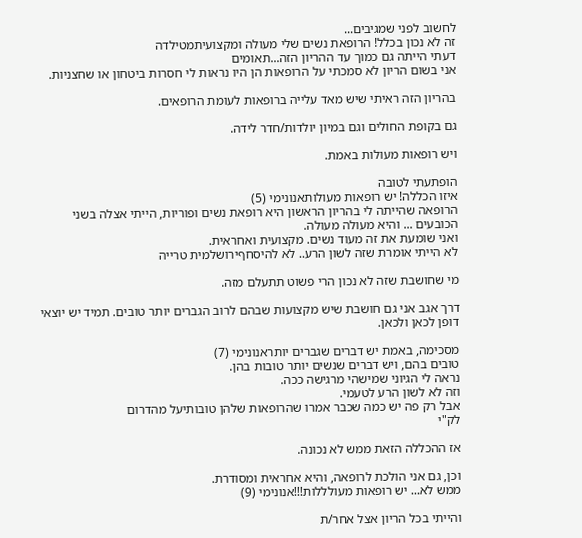לחשוב לפני שמגיבים...
זה לא נכון בכלל! הרופאת נשים שלי מעולה ומקצועיתמטילדה
דעתי הייתה גם כמוך עד ההריון הזה...תאומים
אני בשום הריון לא סמכתי על הרופאות הן היו נראות לי חסרות ביטחון או שחצניות.

בהריון הזה ראיתי שיש מאד עלייה ברופאות לעומת הרופאים.

גם בקופת החולים וגם במיון יולדות/חדר לידה.

ויש רופאות מעולות באמת.

הופתעתי לטובה
איזו הכללה! יש רופאות מעולותאנונימי (5)
הרופאה שהייתה לי בהריון הראשון היא רופאת נשים ופוריות, הייתי אצלה בשני הכובעים ... והיא מעולה מעולה.
ואני שומעת את זה מעוד נשים. מקצועית ואחראית.
לא הייתי אומרת שזה לשון הרע.. לא להיסחףירושלמית טרייה

מי שחושבת שזה לא נכון הרי פשוט תתעלם מזה.

דרך אגב אני גם חושבת שיש מקצועות שבהם לרוב הגברים יותר טובים. תמיד יש יוצאי דופן לכאן ולכאן.

מסכימה, באמת יש דברים שגברים יותראנונימי (7)
טובים בהם, ויש דברים שנשים יותר טובות בהן.
נראה לי הגיוני שמישהי מרגישה ככה.
וזה לא לשון הרע לטעמי.
אבל רק פה יש כמה שכבר אמרו שהרופאות שלהן טובותיעל מהדרום
לק"י

אז ההכללה הזאת ממש לא נכונה.

וכן, גם אני הולכת לרופאה, והיא אחראית ומסודרת.
ממש לא... יש רופאות מעולללות!!!אנונימי (9)

והייתי בכל הריון אצל אחר/ת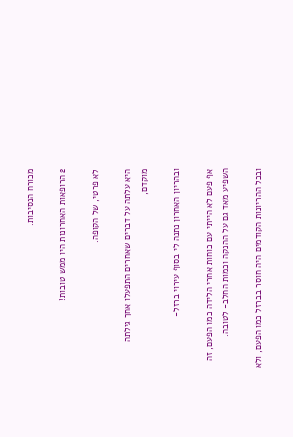מכורח הנסיבות.

2 הרופאות האחרונות היו ממש טובות!

לא פרטי, של הקופה.

היא עלתה על דברים שאחרים התפעלו אחך גילתה מוקדם,

ובהריון האחרון נתנה לי בסוף עירוי ברזל-

אף פעם לא הייתי עם כוחות אחרי הלידה כמו הפעם, זה השפיע מאד גם על ההנקה וכמות החלב- לטובה.

ובכל ההריונות הקודמים היה חוסר בברזל כמו הפעם, ולא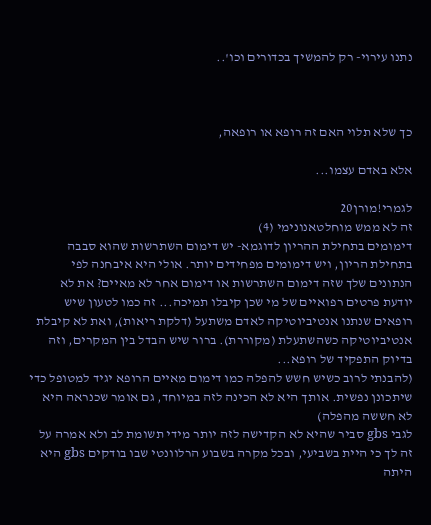נתנו עירוי- רק להמשיך בכדורים וכו'..



כך שלא תלוי האם זה רופא או רופאה,

אלא באדם עצמו...

לגמרי!מורן20
זה לא ממש מוחלטאנונימי (4)
דימומים בתחילת ההריון לדוגמא- יש דימום השתרשות שהוא סבבה בתחילת הריון, ויש דימומים מפחידים יותר. אולי היא איבחנה לפי הנתונים שלך שזה דימום השתרשות או דימום אחר לא מאיים? את לא יודעת פרטים רפואיים של מי שכן קיבלו תמיכה... זה כמו לטעון שיש רופאים שנתנו אנטיביוטיקה לאדם משתעל (דלקת ריאות), ואת לא קיבלת אנטיביוטיקה כשהשתעלת (מקוררת). ברור שיש הבדל בין המקרים, וזה בדיוק התפקיד של רופא...
(להבנתי לרוב כשיש חשש להפלה כמו דימום מאיים הרופא יגיד למטופל כדי שיתכונן נפשית. אותך היא לא הכינה לזה במיוחד, גם אומר שכנראה היא לא חששה מהפלה)
לגבי gbs סביר שהיא לא הקדישה לזה יותר מידי תשומת לב ולא אמרה על זה לך כי היית בשביעי, ובכל מקרה בשבוע הרלוונטי שבו בודקים gbs היא היתה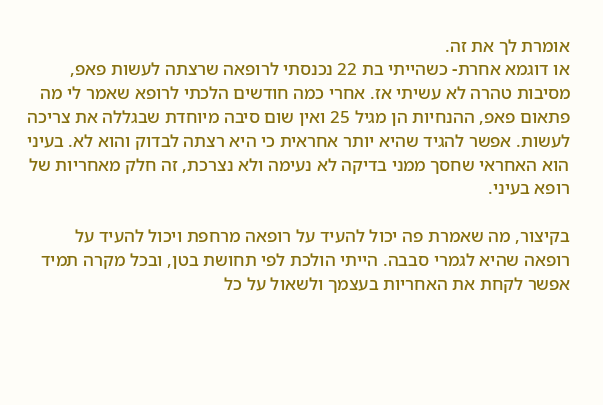אומרת לך את זה.
או דוגמא אחרת- כשהייתי בת 22 נכנסתי לרופאה שרצתה לעשות פאפ, מסיבות טהרה לא עשיתי אז. אחרי כמה חודשים הלכתי לרופא שאמר לי מה פתאום פאפ, ההנחיות הן מגיל 25 ואין שום סיבה מיוחדת שבגללה את צריכה לעשות. אפשר להגיד שהיא יותר אחראית כי היא רצתה לבדוק והוא לא. בעיני הוא האחראי שחסך ממני בדיקה לא נעימה ולא נצרכת, זה חלק מאחריות של רופא בעיני.

בקיצור, מה שאמרת פה יכול להעיד על רופאה מרחפת ויכול להעיד על רופאה שהיא לגמרי סבבה. הייתי הולכת לפי תחושת בטן, ובכל מקרה תמיד אפשר לקחת את האחריות בעצמך ולשאול על כל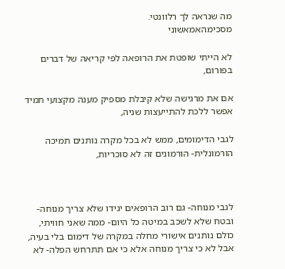מה שנראה לך רלוונטי.
מסכימהאמאשוני

לא הייתי שופטת את הרופאה לפי קריאה של דברים בפורום,

אם את מרגישה שלא קיבלת מספיק מענה מקצועי תמיד אפשר ללכת להתייעצות שניה,

לגבי הדימומים, ממש לא בכל מקרה נותנים תמיכה הורמונלית- הורמונים זה לא סוכריות,



לגבי מנוחה- גם רוב הרופאים יגידו שלא צריך מנוחה- ובטח שלא לשכב במיטה כל היום- ממה שאני חוויתי, כולם נותנים אישורי מחלה במקרה של דימום בלי בעיה, אבל לא כי צריך מנוחה אלא כי אם תתרחש הפלה- לא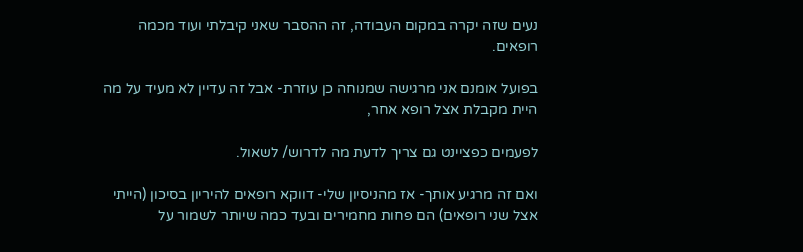נעים שזה יקרה במקום העבודה, זה ההסבר שאני קיבלתי ועוד מכמה רופאים.

בפועל אומנם אני מרגישה שמנוחה כן עוזרת- אבל זה עדיין לא מעיד על מה היית מקבלת אצל רופא אחר,

לפעמים כפציינט גם צריך לדעת מה לדרוש/ לשאול.

ואם זה מרגיע אותך- אז מהניסיון שלי- דווקא רופאים להיריון בסיכון (הייתי אצל שני רופאים) הם פחות מחמירים ובעד כמה שיותר לשמור על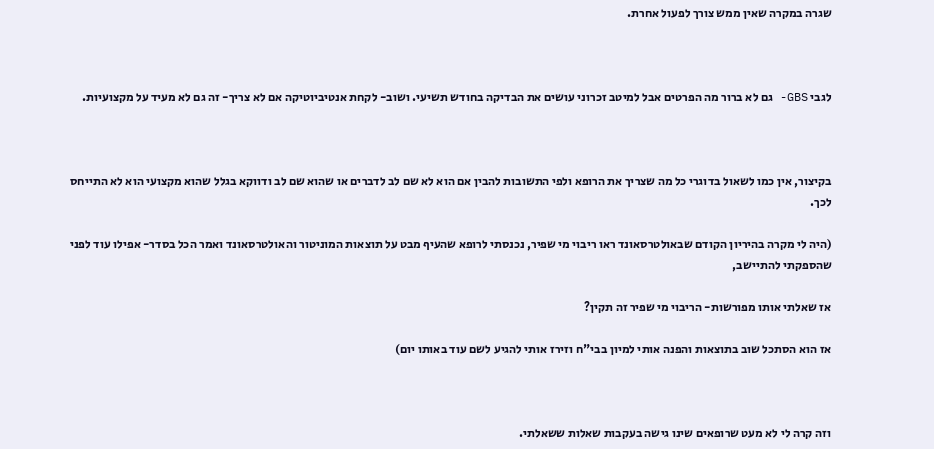שגרה במקרה שאין ממש צורך לפעול אחרת.



לגבי GBS- גם לא ברור מה הפרטים אבל למיטב זכרוני עושים את הבדיקה בחודש תשיעי. ושוב- לקחת אנטיביוטיקה אם לא צריך- זה גם לא מעיד על מקצועיות.



בקיצור, אין כמו לשאול בדוגרי כל מה שצריך את הרופא ולפי התשובות להבין אם הוא לא שם לב לדברים או שהוא שם לב ודווקא בגלל שהוא מקצועי הוא לא התייחס לכך.

(היה לי מקרה בהיריון הקודם שבאולטרסאונד ראו ריבוי מי שפיר, נכנסתי לרופא שהעיף מבט על תוצאות המוניטור והאולטרסאונד ואמר הכל בסדר- אפילו עוד לפני שהספקתי להתיישב,

אז שאלתי אותו מפורשות- הריבוי מי שפיר זה תקין?

אז הוא הסתכל שוב בתוצאות והפנה אותי למיון בבי"ח וזירז אותי להגיע לשם עוד באותו יום)



וזה קרה לי לא מעט שרופאים שינו גישה בעקבות שאלות ששאלתי.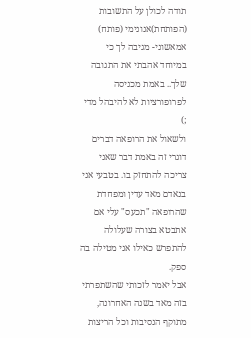תודה לכולן על התשובות (הפותחת)אנונימי (פותח)
אמאשוני- מגיבה לך כי במיוחד אהבתי את התגובה שלך.. באמת מכניסה לפרופורציות לא להיבהל מדי ;)
ולשאול את הרופאה דברים דוגרי זה באמת דבר שאני צריכה להתחזק בו. בטבעי אני בנאדם מאד עדין ומפחדת שהרופאה "תכעס" עלי אם אתבטא בצורה שעלולה להתפרש כאילו אני מטילה בה ספק.
אבל יאמר לזכותי שהשתפרתי בזה מאד בשנה האחרונה, מתוקף הנסיבות וכל הריצות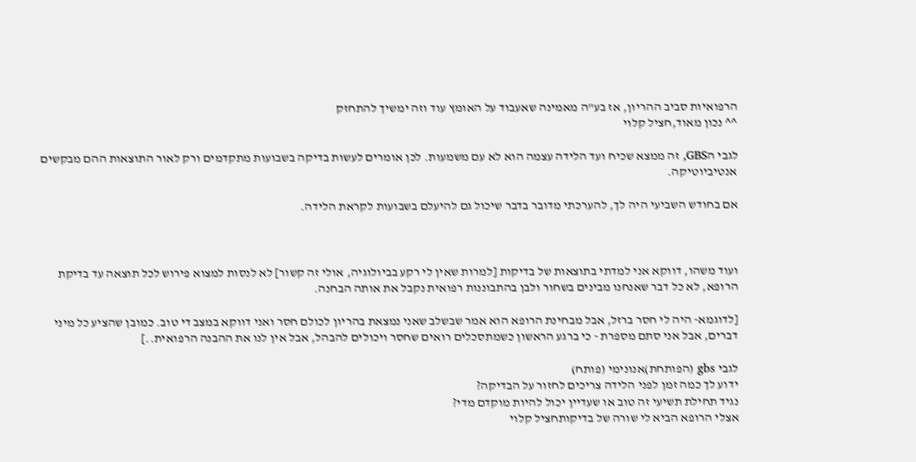הרפואיות סביב ההריון, אז בע"ה מאמינה שאעבוד על האומץ עוד וזה ימשיך להתחזק
^^ נכון מאוד,חציל קלוי

לגבי הGBS, זה ממצא שכיח ועד הלידה עצמה הוא לא עם משמעות. לכן אומרים לעשות בדיקה בשבועות מתקדמים ורק לאור התוצאות ההם מבקשים אנטיביוטיקה.

אם בחודש השביעי היה לך, להערכתי מדובר בדבר שיכול גם להיעלם בשבועות לקראת הלידה.



ועוד משהו, דווקא אני למדתי בתוצאות של בדיקות [למרות שאין לי רקע בביולוגיה, אולי זה קשור] לא לנסות למצוא פירוש לכל תוצאה עד בדיקת הרופא, לא כל דבר שאנחנו מבינים בשחור ולבן בהתבוננות רפואית נקבל את אותה הבחנה.

[לדוגמא- היה לי חסר ברזל, אבל מבחינת הרופא הוא אמר שבשלב שאני נמצאת בהריון לכולם חסר ואני דווקא במצב די טוב. כמובן שהציע כל מיני דברים, אבל אני סתם מספרת - כי ברגע הראשון כשמתסכלים רואים שחסר ויכולים להבהל, אבל אין לנו את ההבנה הרפואית..]

לגבי gbs (הפותחת)אנונימי (פותח)
ידוע לך כמה זמן לפני הלידה צריכים לחזור על הבדיקה?
נגיד תחילת תשיעי זה טוב או שעדיין יכול להיות מוקדם מדי?
אצלי הרופא הביא לי שורה של בדיקותחציל קלוי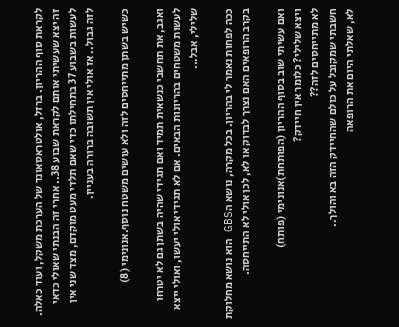לקראת סוף ההריון. ברזל, אולטראסאונד של הערכת משקל, ועוד כאלה. זה יצא שעשיתי אותם לקראת שבוע 38.. אחרי זה הבנתי שאולי כדאי לעשות בשבוע 37 בתחילתו כדי שאם תלדי מעט מוקדם, מצד שני אין לזה גבול.. אז אולי אין תשובה ברורה בעניין.

כשיש בשתן מתייחסים לזה ולא עושים משטח נוסף.אנונימי (8)

ואגב, את תחשבי כנשאית תמיד ואם תגידי שהיה בשתן גם לא יטרחו לעשות משטחים בהריונות הבאים. אם לא תגידי אולי יעשו, ואולי ייצא שלילי, אבל...

ככה לפחות נאמר לי בהריון. בכל מקרה, נושא הGBS הוא נושא מחלוקת בקרב הרופאים האם נצרך לבדוק או לא, לכן אולי לא התייחסה.

ואם עשיתי שוב בסוף ההריון (הפותחת)אנונימי (פותח)
ויצא שלילי? כלומר אין חיידק?
לא מתייחסים לזה??
חשבתי שמקובל על כולם שהחיידק הזה בא והולך..
לא, שאלתי היום את הרופאה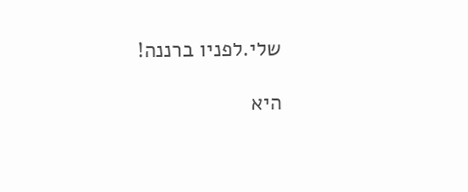שלי.לפניו ברננה!

היא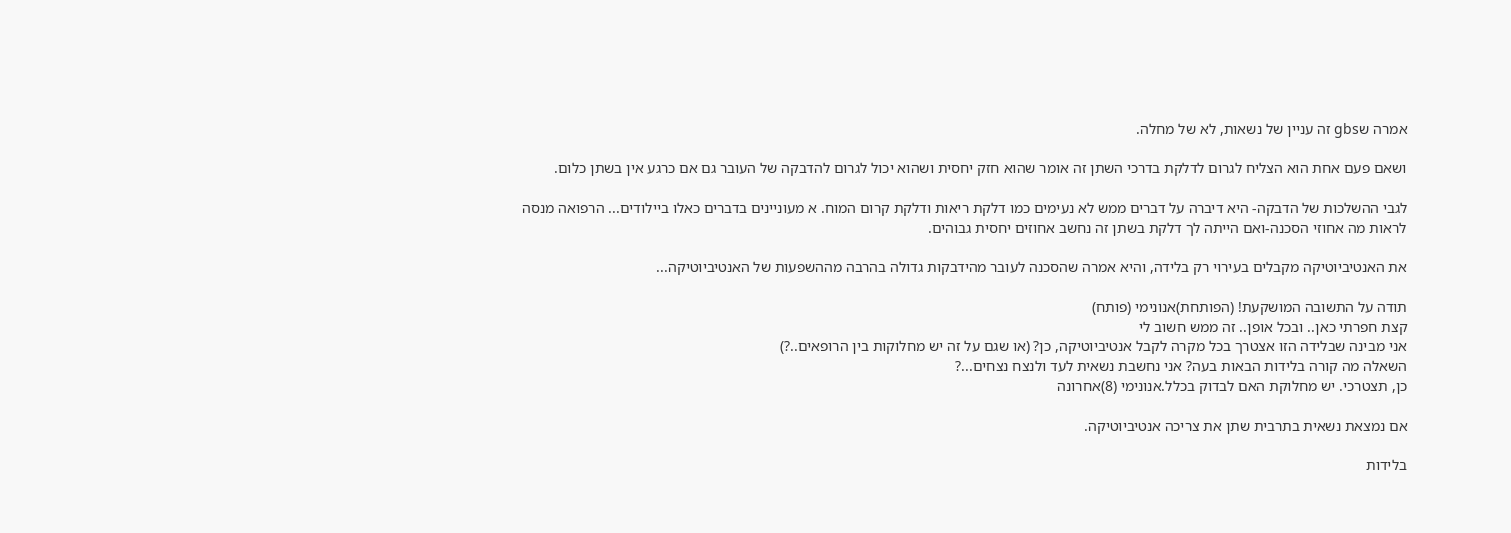אמרה שgbs זה עניין של נשאות, לא של מחלה.

ושאם פעם אחת הוא הצליח לגרום לדלקת בדרכי השתן זה אומר שהוא חזק יחסית ושהוא יכול לגרום להדבקה של העובר גם אם כרגע אין בשתן כלום.

לגבי ההשלכות של הדבקה- היא דיברה על דברים ממש לא נעימים כמו דלקת ריאות ודלקת קרום המוח. א מעוניינים בדברים כאלו ביילודים... הרפואה מנסה לראות מה אחוזי הסכנה-ואם הייתה לך דלקת בשתן זה נחשב אחוזים יחסית גבוהים.

את האנטיביוטיקה מקבלים בעירוי רק בלידה, והיא אמרה שהסכנה לעובר מהידבקות גדולה בהרבה מההשפעות של האנטיביוטיקה...

תודה על התשובה המושקעת! (הפותחת)אנונימי (פותח)
קצת חפרתי כאן.. ובכל אופן.. זה ממש חשוב לי
אני מבינה שבלידה הזו אצטרך בכל מקרה לקבל אנטיביוטיקה, כן? (או שגם על זה יש מחלוקות בין הרופאים..?)
השאלה מה קורה בלידות הבאות בעה? אני נחשבת נשאית לעד ולנצח נצחים...?
כן, תצטרכי. יש מחלוקת האם לבדוק בכלל.אנונימי (8)אחרונה

אם נמצאת נשאית בתרבית שתן את צריכה אנטיביוטיקה.

בלידות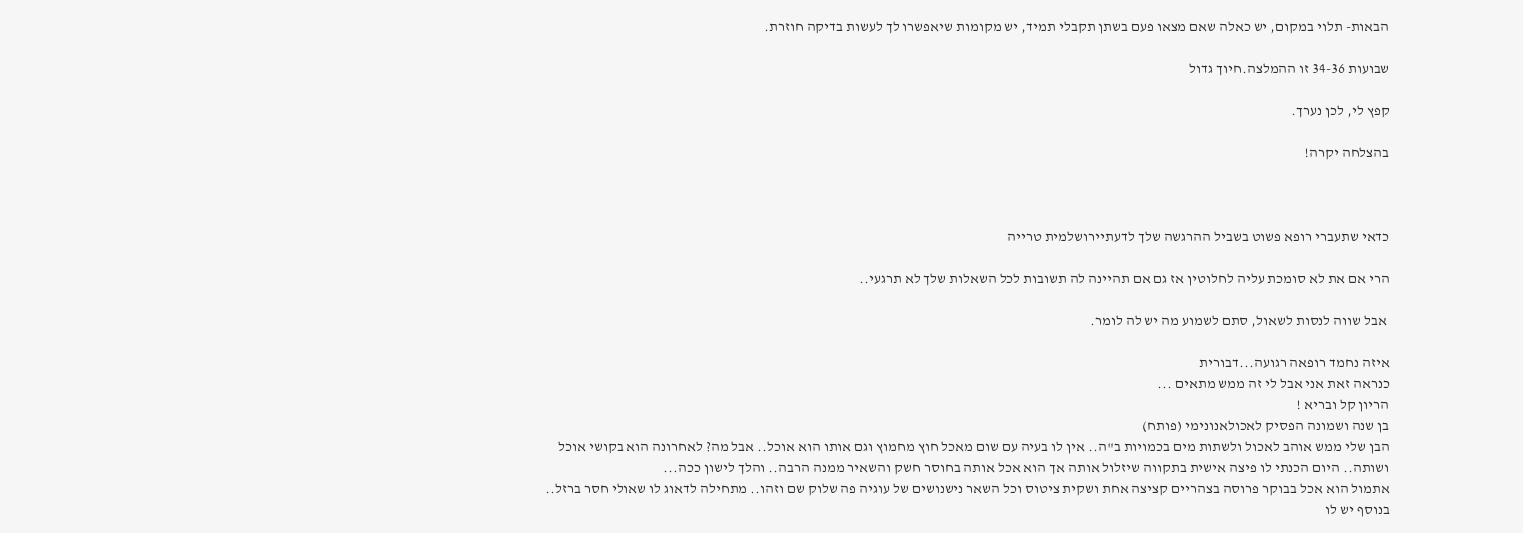הבאות- תלוי במקום, יש כאלה שאם מצאו פעם בשתן תקבלי תמיד, יש מקומות שיאפשרו לך לעשות בדיקה חוזרת.

שבועות 34-36 זו ההמלצה.חיוך גדול

קפץ לי, לכן נערך.

בהצלחה יקרה!



כדאי שתעברי רופא פשוט בשביל ההרגשה שלך לדעתיירושלמית טרייה

הרי אם את לא סומכת עליה לחלוטין אז גם אם תהיינה לה תשובות לכל השאלות שלך לא תרגעי..

 אבל שווה לנסות לשאול, סתם לשמוע מה יש לה לומר.

איזה נחמד רופאה רגועה...דבורית
כנראה זאת אני אבל לי זה ממש מתאים ...
הריון קל ובריא !
בן שנה ושמונה הפסיק לאכולאנונימי (פותח)
הבן שלי ממש אוהב לאכול ולשתות מים בכמויות ב"ה.. אין לו בעיה עם שום מאכל חוץ מחמוץ וגם אותו הוא אוכל.. אבל מה? לאחרונה הוא בקושי אוכל ושותה.. היום הכנתי לו פיצה אישית בתקווה שיזלול אותה אך הוא אכל אותה בחוסר חשק והשאיר ממנה הרבה.. והלך לישון ככה...
אתמול הוא אכל בבוקר פרוסה בצהריים קציצה אחת ושקית ציטוס וכל השאר נישנושים של עוגיה פה שלוק שם וזהו.. מתחילה לדאוג לו שאולי חסר ברזל.. בנוסף יש לו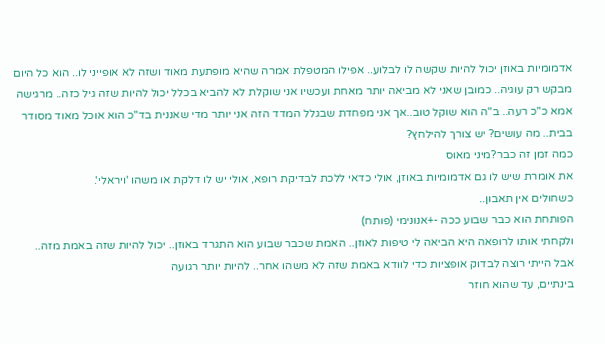אדמומיות באוזן יכול להיות שקשה לו לבלוע.. אפילו המטפלת אמרה שהיא מופתעת מאוד ושזה לא אופייני לו.. הוא כל היום מבקש רק עוגיה.. כמובן שאני לא מביאה יותר מאחת ועכשיו אני שוקלת לא להביא בכלל יכול להיות שזה גיל כזה.. מרגישה אמא כ"כ רעה.. ב"ה הוא שוקל טוב..אך אני מפחדת שבגלל המדד הזה אני יותר מדי שאננית בד"כ הוא אוכל מאוד מסודר בבית.. מה עושים? יש צורך להילחץ?
כמה זמן זה כבר?מיני מאוס
את אומרת שיש לו גם אדמומיות באוזן, אולי כדאי ללכת לבדיקת רופא, אולי יש לו דלקת או משהו 'ויראלי'.
כשחולים אין תאבון..
הפותחת הוא כבר שבוע ככה -+אנונימי (פותח)
ולקחתי אותו לרופאה היא הביאה לי טיפות לאוזן.. האמת שכבר שבוע הוא התגרד באוזן.. יכול להיות שזה באמת מזה..
אבל הייתי רוצה לבדוק אופציות כדי לוודא באמת שזה לא משהו אחר.. להיות יותר רגועה
בינתיים, עד שהוא חוזר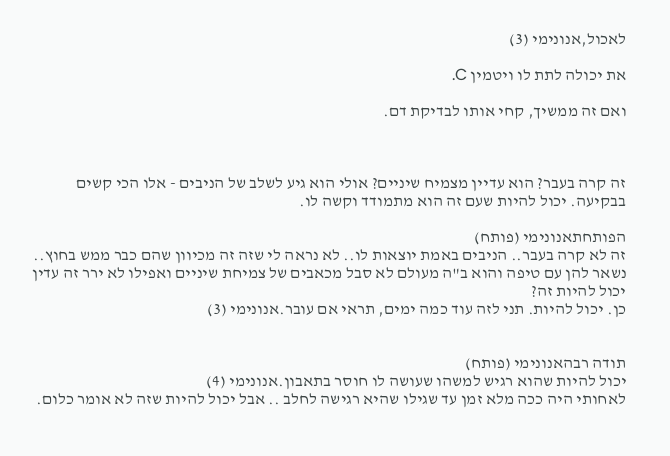לאכול,אנונימי (3)

את יכולה לתת לו ויטמין C.

ואם זה ממשיך, קחי אותו לבדיקת דם.



זה קרה בעבר? הוא עדיין מצמיח שיניים? אולי הוא גיע לשלב של הניבים - אלו הכי קשים בבקיעה. יכול להיות שעם זה הוא מתמודד וקשה לו.

הפותחתאנונימי (פותח)
זה לא קרה בעבר.. הניבים באמת יוצאות לו.. לא נראה לי שזה זה מכיוון שהם כבר ממש בחוץ.. נשאר להן עם טיפה והוא ב"ה מעולם לא סבל מכאבים של צמיחת שיניים ואפילו לא ירר זה עדין יכול להיות זה?
כן. יכול להיות. תני לזה עוד כמה ימים, תראי אם עובר.אנונימי (3)


תודה רבהאנונימי (פותח)
יכול להיות שהוא רגיש למשהו שעושה לו חוסר בתאבון.אנונימי (4)
לאחותי היה ככה מלא זמן עד שגילו שהיא רגישה לחלב .. אבל יכול להיות שזה לא אומר כלום.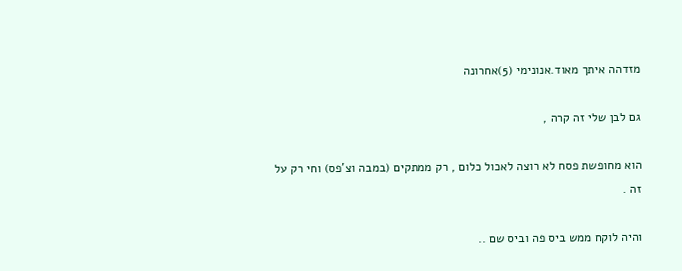מזדהה איתך מאוד.אנונימי (5)אחרונה

גם לבן שלי זה קרה ,

הוא מחופשת פסח לא רוצה לאכול כלום , רק ממתקים (במבה וצ'פס) וחי רק על זה .

והיה לוקח ממש ביס פה וביס שם ..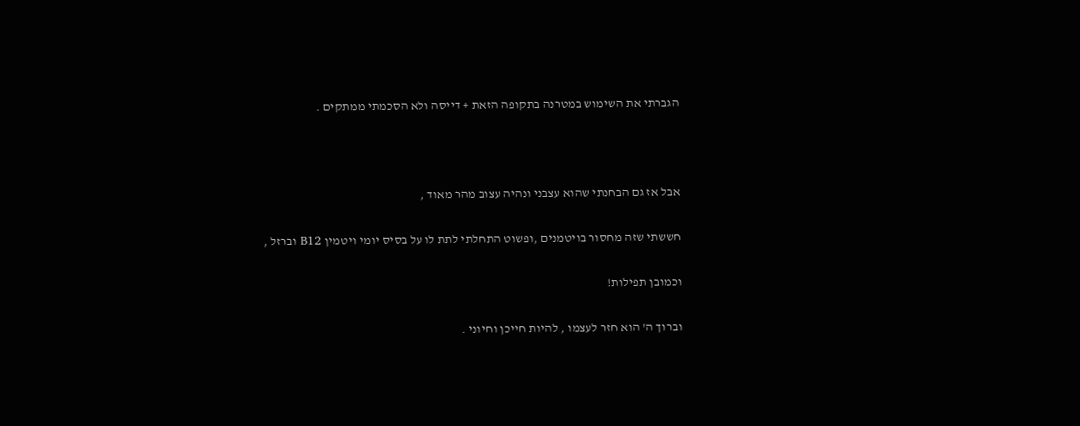הגברתי את השימוש במטרנה בתקופה הזאת + דייסה ולא הסכמתי ממתקים .



אבל אז גם הבחנתי שהוא עצבני ונהיה עצוב מהר מאוד ,

חששתי שזה מחסור בויטמנים ,ופשוט התחלתי לתת לו על בסיס יומי ויטמין B12 וברזל ,

וכמובן תפילות!

וברוך ה' הוא חזר לעצמו , להיות חייכן וחיוני .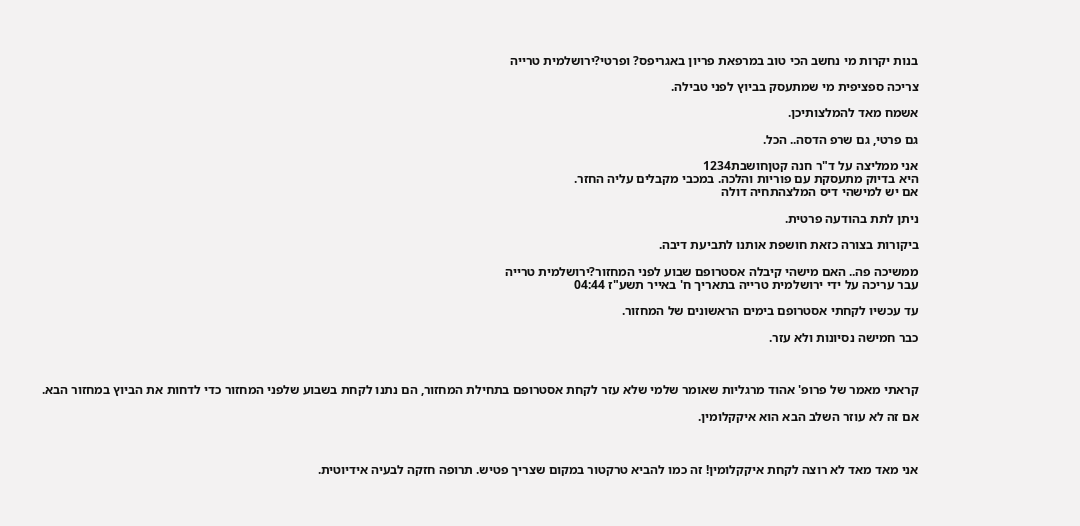בנות יקרות מי נחשב הכי טוב במרפאת פריון באגריפס? ופרטי?ירושלמית טרייה

צריכה ספציפית מי שמתעסק בביוץ לפני טבילה.

אשמח מאד להמלצותיכן.

גם פרטי, גם שרפ הדסה.. הכל.

אני ממליצה על ד"ר חנה קטןחושבת1234
היא בדיוק מתעסקת עם פוריות והלכה. במכבי מקבלים עליה החזר.
אם יש למישהי דיס המלצהתחיה דולה

ניתן לתת בהודעה פרטית.

ביקורות בצורה כזאת חושפת אותנו לתביעת דיבה.

ממשיכה פה.. האם מישהי קיבלה אסטרופם שבוע לפני המחזור?ירושלמית טרייה
עבר עריכה על ידי ירושלמית טרייה בתאריך ח' באייר תשע"ז 04:44

עד עכשיו לקחתי אסטרופם בימים הראשונים של המחזור.

כבר חמישה נסיונות ולא עזר.



קראתי מאמר של פרופ' אהוד מרגליות שאומר שלמי שלא עזר לקחת אסטרופם בתחילת המחזור, הם נתנו לקחת בשבוע שלפני המחזור כדי לדחות את הביוץ במחזור הבא.

אם זה לא עוזר השלב הבא הוא איקקלומין.



אני מאד מאד לא רוצה לקחת איקקלומין! זה כמו להביא טרקטור במקום שצריך פטיש. תרופה חזקה לבעיה אידיוטית.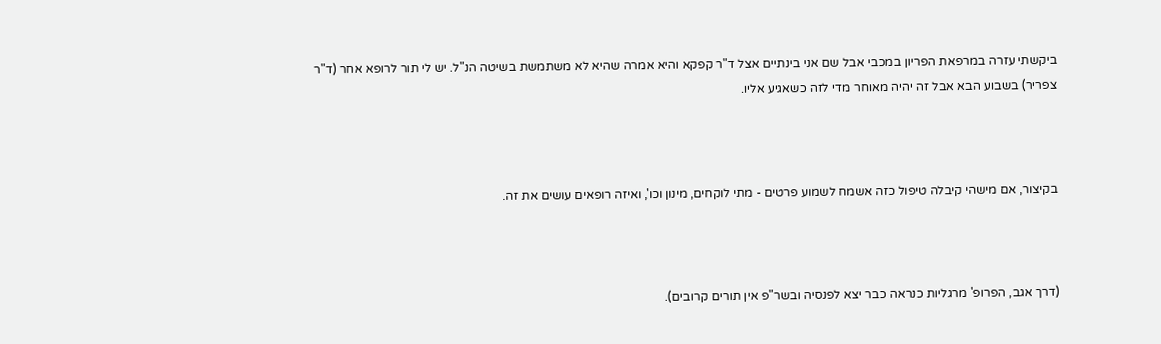ביקשתי עזרה במרפאת הפריון במכבי אבל שם אני בינתיים אצל ד"ר קפקא והיא אמרה שהיא לא משתמשת בשיטה הנ"ל. יש לי תור לרופא אחר (ד"ר צפריר) בשבוע הבא אבל זה יהיה מאוחר מדי לזה כשאגיע אליו.



בקיצור, אם מישהי קיבלה טיפול כזה אשמח לשמוע פרטים - מתי לוקחים, מינון וכו', ואיזה רופאים עושים את זה.



(דרך אגב, הפרופ' מרגליות כנראה כבר יצא לפנסיה ובשר"פ אין תורים קרובים).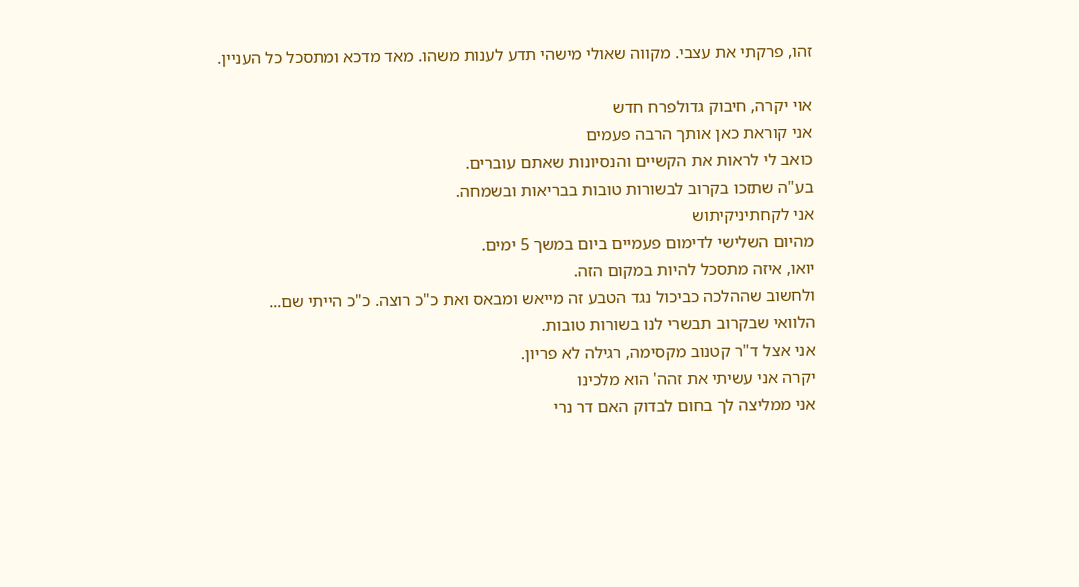זהו, פרקתי את עצבי. מקווה שאולי מישהי תדע לענות משהו. מאד מדכא ומתסכל כל העניין.

אוי יקרה, חיבוק גדולפרח חדש
אני קוראת כאן אותך הרבה פעמים
כואב לי לראות את הקשיים והנסיונות שאתם עוברים.
בע"ה שתזכו בקרוב לבשורות טובות בבריאות ובשמחה.
אני לקחתיניקיתוש
מהיום השלישי לדימום פעמיים ביום במשך 5 ימים.
יואו, איזה מתסכל להיות במקום הזה.
ולחשוב שההלכה כביכול נגד הטבע זה מייאש ומבאס ואת כ"כ רוצה. כ"כ הייתי שם...
הלוואי שבקרוב תבשרי לנו בשורות טובות.
אני אצל ד"ר קטנוב מקסימה, רגילה לא פריון.
יקרה אני עשיתי את זהה' הוא מלכינו
אני ממליצה לך בחום לבדוק האם דר נרי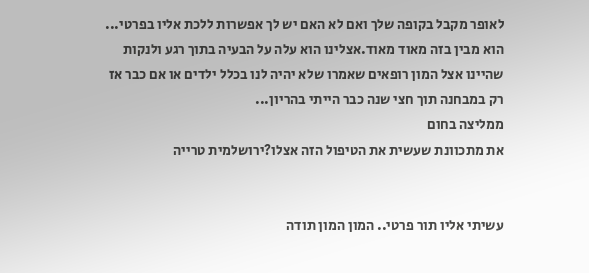לאופר מקבל בקופה שלך ואם לא האם יש לך אפשרות ללכת אליו בפרטי...
הוא מבין בזה מאוד מאוד.אצלינו הוא עלה על הבעיה בתוך רגע ולנקות שהיינו אצל המון רופאים שאמרו שלא יהיה לנו בכלל ילדים או אם כבר אז רק במבחנה תוך חצי שנה כבר הייתי בהריון...
ממליצה בחום
את מתכוונת שעשית את הטיפול הזה אצלו?ירושלמית טרייה


עשיתי אליו תור פרטי.. המון המון תודה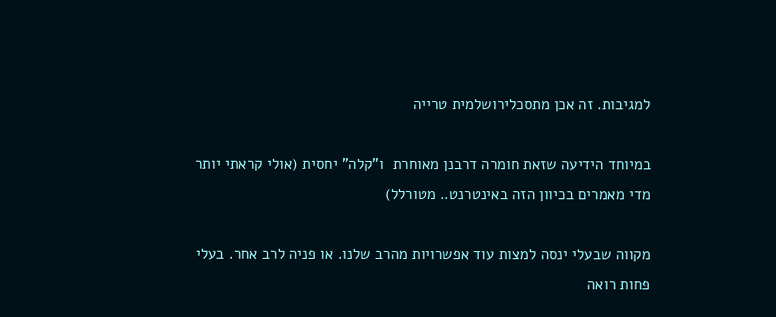למגיבות. זה אכן מתסכלירושלמית טרייה

במיוחד הידיעה שזאת חומרה דרבנן מאוחרת  ו"קלה" יחסית (אולי קראתי יותר מדי מאמרים בכיוון הזה באינטרנט.. מטורלל)

מקווה שבעלי ינסה למצות עוד אפשרויות מהרב שלנו. או פניה לרב אחר. בעלי פחות רואה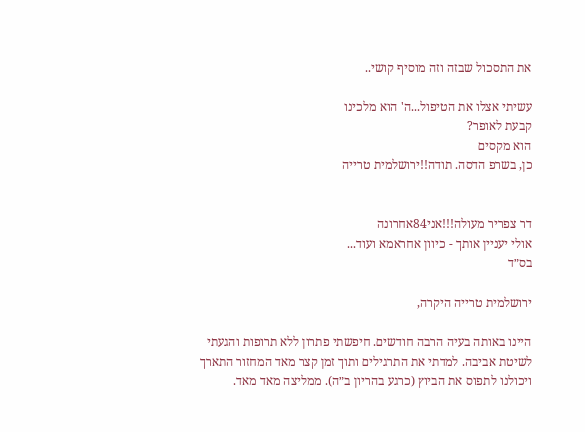את התסכול שבזה וזה מוסיף קושי..

עשיתי אצלו את הטיפול...ה' הוא מלכינו
קבעת לאופר?
הוא מקסים
כן, בשרפ הדסה. תודה!!ירושלמית טרייה


דר צפריר מעולה!!!אני84אחרונה
אולי יעניין אותך - כיוון אחראמא ועוד...
בס״ד

ירושלמית טרייה היקרה,

היינו באותה בעיה הרבה חודשים. חיפשתי פתרון ללא תרופות והגעתי לשיטת אביבה. למדתי את התרגילים ותוך זמן קצר מאד המחזור התארך ויכולנו לתפוס את הביוץ (כרגע בהריון ב״ה). ממליצה מאד מאד.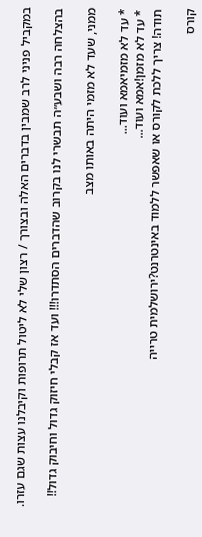במקביל פניני לרב שמבין בדברים האלה ובצורך / רצון שלי לא ליטול תרופות וקיבלנו עצות שגם עזרו.

בהצלחה רבה ושבע״ה תבשרי לנו בקרוב שהדברים הסתדרו!!! ועד אז קבלי חיזוק גדול וחיבוק גדול!!

ממני, שעד לא מזמי היתה באותו מצב

* עד לא מזמיאמא ועוד...
* עד לא מזמן!אמא ועוד...
תודה! צריך ללכת לקורס או שאפשר ללמוד באינטרנט?ירושלמית טרייה

קורס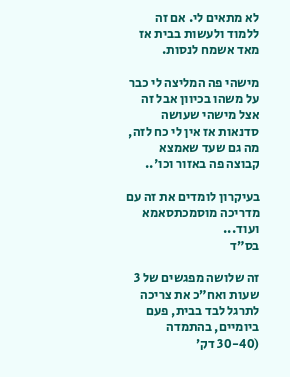לא מתאים לי. אם זה ללמוד ולעשות בבית אז מאד אשמח לנסות.

מישהי פה המליצה לי כבר על משהו בכיוון אבל זה אצל מישהי שעושה סדנאות אז אין לי כח לזה, מה גם שעד שאמצא קבוצה פה באזור וכו'..

בעיקרון לומדים את זה עם מדריכה מוסמכתסאמא ועוד...
בס״ד

זה שלושה מפגשים של 3 שעות ואח״כ את צריכה לתרגל לבד בבית, פעם ביומיים, בהתמדה (30-40 דק׳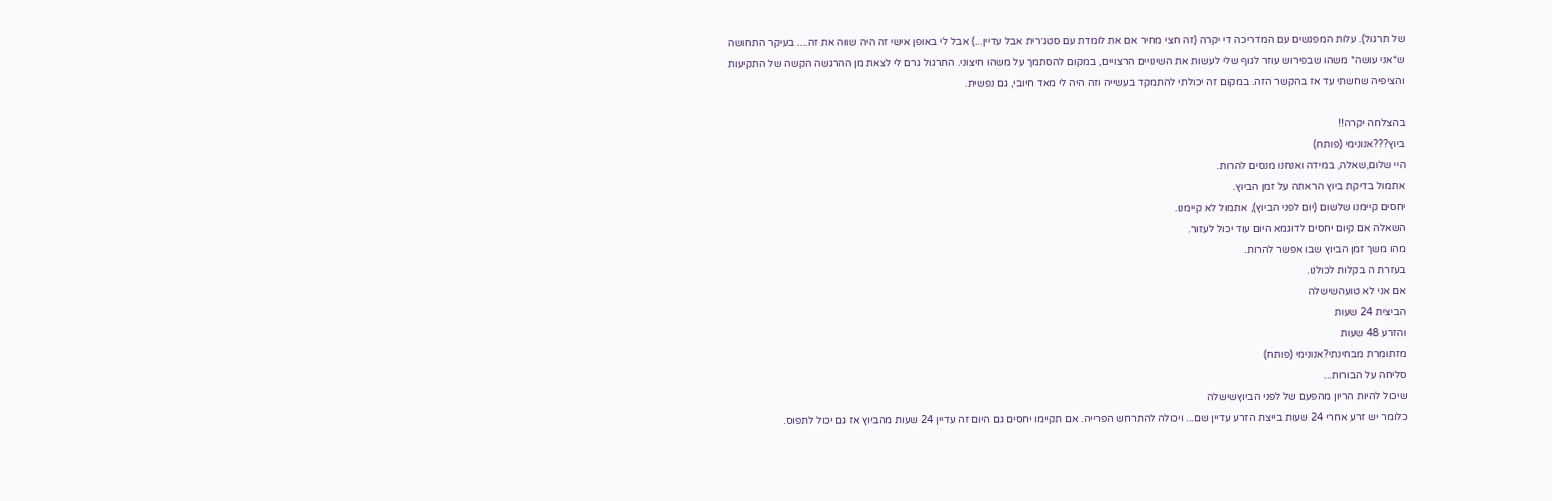של תרגול). עלות המפגשים עם המדריכה די יקרה (זה חצי מחיר אם את לומדת עם סטג׳רית אבל עדיין...) אבל לי באופן אישי זה היה שווה את זה.... בעיקר התחושה ש*אני עושה* משהו שבפירוש עוזר לגוף שלי לעשות את השינויים הרצויים, במקום להסתמך על משהו חיצוני. התרגול גרם לי לצאת מן ההרגשה הקשה של התקיעות והציפיה שחשתי עד אז בהקשר הזה. במקום זה יכולתי להתמקד בעשייה וזה היה לי מאד חיובי, גם נפשית.

בהצלחה יקרה!!
ביוץ???אנונימי (פותח)
היי שלום,שאלה, במידה ואנחנו מנסים להרות.
אתמול בדיקת ביוץ הראתה על זמן הביוץ.
יחסים קיימנו שלשום (יום לפני הביוץ), אתמול לא קיימנו.
השאלה אם קיום יחסים לדוגמא היום עוד יכול לעזור.
מהו משך זמן הביוץ שבו אפשר להרות.
בעזרת ה בקלות לכולנו.
אם אני לא טועהשישלה
הביצית 24 שעות
והזרע 48 שעות
מזתומרת מבחינתי?אנונימי (פותח)
סליחה על הבורות...
שיכול להיות הריון מהפעם של לפני הביוץשישלה
כלומר יש זרע אחרי 24 שעות בייצת הזרע עדיין שם... ויכולה להתרחש הפרייה. אם תקיימו יחסים גם היום זה עדיין 24 שעות מהביוץ אז גם יכול לתפוס.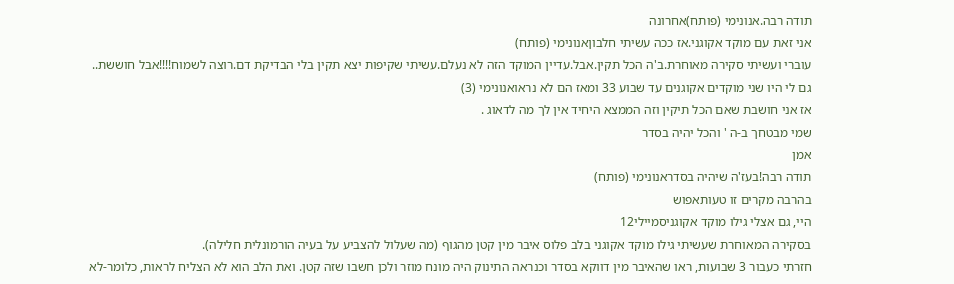תודה רבה.אנונימי (פותח)אחרונה
אני זאת עם מוקד אקוגני.אז ככה עשיתי חלבוןאנונימי (פותח)
עוברי ועשיתי סקירה מאוחרת.ב'ה הכל תקין.אבל.עדיין המוקד הזה לא נעלם.עשיתי שקיפות יצא תקין בלי הבדיקת דם.רוצה לשמוח!!!!אבל חוששת..
גם לי היו שני מוקדים אקוגנים עד שבוע 33 ומאז הם לא נראואנונימי (3)
אז אני חושבת שאם הכל תיקין וזה הממצא היחיד אין לך מה לדאוג .
שמי מבטחך ב-ה ' והכל יהיה בסדר
אמן
תודה רבה!בעז'ה שיהיה בסדראנונימי (פותח)
בהרבה מקרים זו טעותאפוש
היי, גם אצלי גילו מוקד אקוגניסמיילי12
בסקירה המאוחרת שעשיתי גילו מוקד אקוגני בלב פלוס איבר מין קטן מהגוף (מה שעלול להצביע על בעיה הורמונלית חלילה).
חזרתי כעבור 3 שבועות, ראו שהאיבר מין דווקא בסדר וכנראה התינוק היה מונח מוזר ולכן חשבו שזה קטן. ואת הלב הוא לא הצליח לראות, כלומר-לא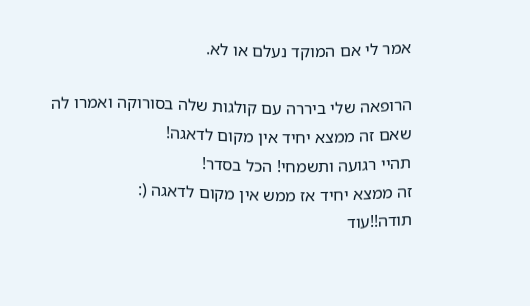אמר לי אם המוקד נעלם או לא.

הרופאה שלי ביררה עם קולגות שלה בסורוקה ואמרו לה שאם זה ממצא יחיד אין מקום לדאגה!
תהיי רגועה ותשמחי! הכל בסדר!
זה ממצא יחיד אז ממש אין מקום לדאגה (:
תודה!!עוד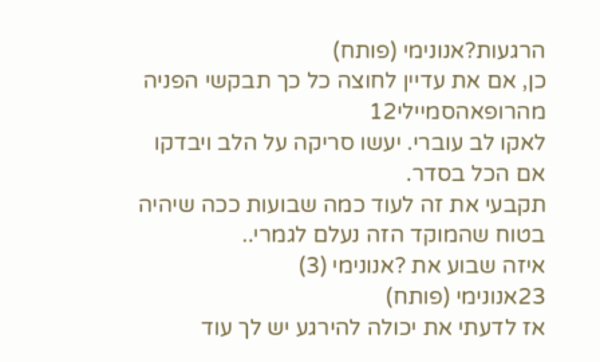הרגעות?אנונימי (פותח)
כן, אם את עדיין לחוצה כל כך תבקשי הפניה מהרופאהסמיילי12
לאקו לב עוברי. יעשו סריקה על הלב ויבדקו אם הכל בסדר.
תקבעי את זה לעוד כמה שבועות ככה שיהיה בטוח שהמוקד הזה נעלם לגמרי..
איזה שבוע את ?אנונימי (3)
23אנונימי (פותח)
אז לדעתי את יכולה להירגע יש לך עוד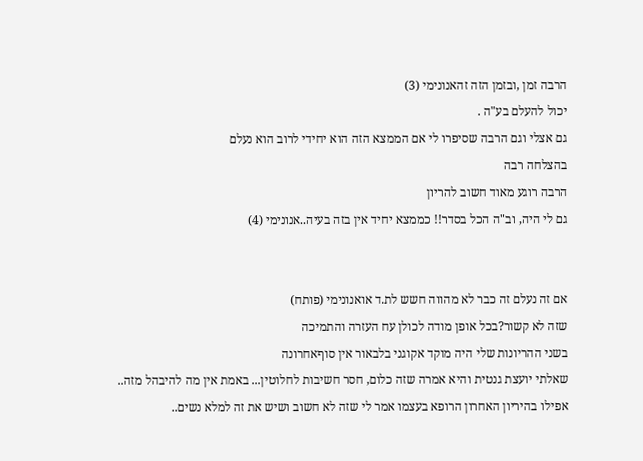הרבה זמן ,ובזמן הזה זהאנונימי (3)
יכול להעלם בע"ה .
גם אצלי וגם הרבה שסיפרו לי אם הממצא הזה הוא יחידי לרוב הוא נעלם
בהצלחה רבה
הרבה רוגע מאוד חשוב להריון
גם לי היה, וב"ה הכל בסדר!! כממצא יחיד אין בזה בעיה..אנונימי (4)


אם זה נעלם זה כבר לא מהווה חשש לת.ד אואנונימי (פותח)
שזה לא קשור?בכל אופן מודה לכולן עח העזרה והתמיכה
בשני ההריונות שלי היה מוקד אקוגני בלבאור אין סוףאחרונה
שאלתי יועצת גנטית והיא אמרה שזה כלום, חסר חשיבות לחלוטין... באמת אין מה להיבהל מזה..
אפילו בהיריון האחרון הרופא בעצמו אמר לי שזה לא חשוב ושיש את זה למלא נשים..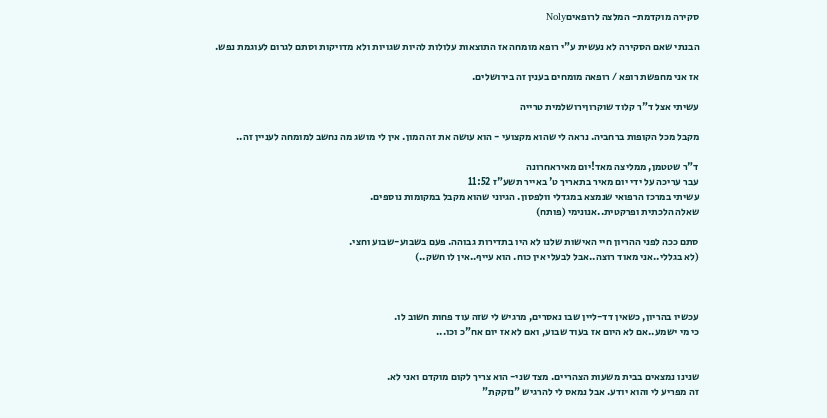סקירה מוקדמת- המלצה לרופאיםNoly

הבנתי שאם הסקירה לא נעשית ע"י רופא מומחה אז התוצאות עלולות להיות שגויות ולא מדויקות וסתם לגרום לעוגמת נפש.

אז אני מחפשת רופא / רופאה מומחים בענין זה בירושלים.

עשיתי אצל ד"ר קלוד שוקרוןירושלמית טרייה

מקבל מכל הקופות ברחביה. נראה לי שהוא מקצועי - הוא עושה את זה המון. אין לי מושג מה נחשב למומחה לעניין זה..

ד"ר שטטמן, ממליצה מאד!יום מאיראחרונה
עבר עריכה על ידי יום מאיר בתאריך ט' באייר תשע"ז 11:52
עשיתי במרכז הרפואי שנמצא במגדלי וולפסון. הגיוני שהוא מקבל במקומות נוספים.
שאלה הלכתית ופרקטית..אנונימי (פותח)

סתם ככה לפני ההריון חיי האישות שלנו לא היו בתדירות גבוהה. פעם בשבוע-שבוע וחצי.
(לא בגללי..אני מאוד רוצה..אבל לבעלי אין כוח. הוא עייף..אין לו חשק..)



עכשיו בהריון, כשאין דד-ליין שבו נאסרים, מרגיש לי שזה עוד פחות חשוב לו.
כי מי ישמע..אם לא היום אז בעוד שבוע, ואם לא אז יום אח"כ וכו...


שנינו נמצאים בבית משעות הצהריים. מצד שני- הוא צריך לקום מוקדם ואני לא.
זה מפריע לי והוא יודע. אבל נמאס לי להרגיש "נזקקת"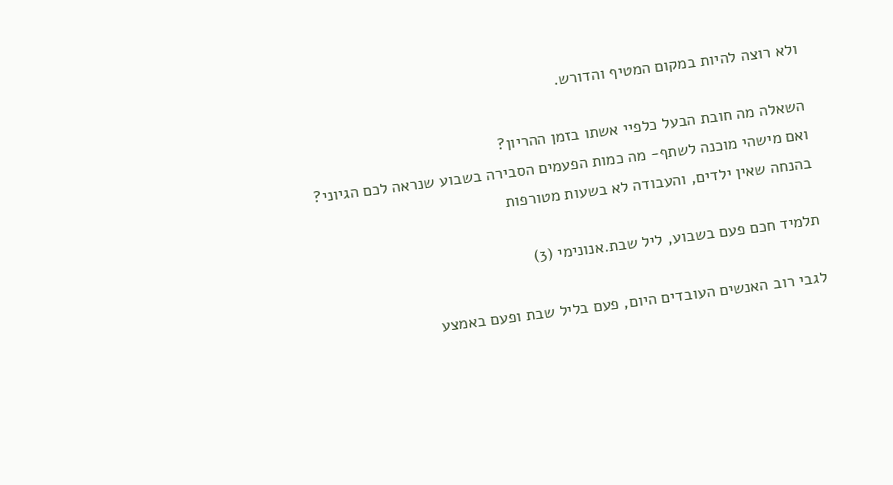ולא רוצה להיות במקום המטיף והדורש.

השאלה מה חובת הבעל כלפיי אשתו בזמן ההריון?
ואם מישהי מוכנה לשתף- מה כמות הפעמים הסבירה בשבוע שנראה לכם הגיוני?
בהנחה שאין ילדים, והעבודה לא בשעות מטורפות

תלמיד חכם פעם בשבוע, ליל שבת.אנונימי (3)

לגבי רוב האנשים העובדים היום, פעם בליל שבת ופעם באמצע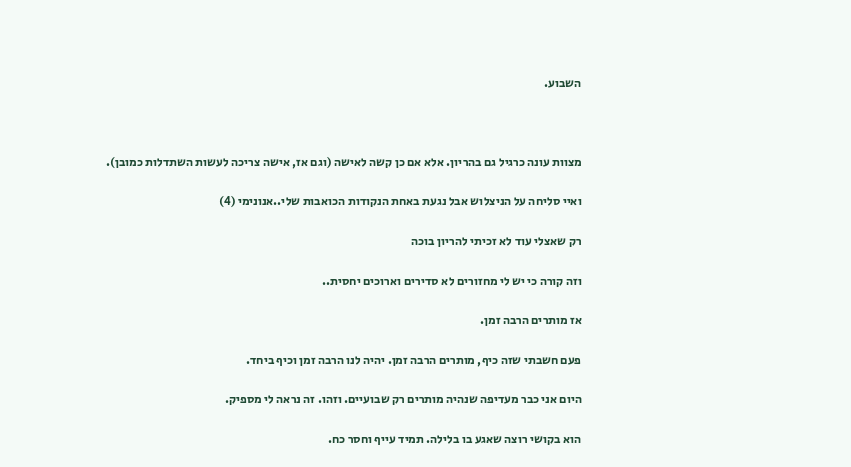השבוע.



מצוות עונה כרגיל גם בהריון. אלא אם כן קשה לאישה (וגם אז, אישה צריכה לעשות השתדלות כמובן).

ואיי סליחה על הניצלוש אבל נגעת באחת הנקודות הכואבות שלי..אנונימי (4)

רק שאצלי עוד לא זכיתי להריון בוכה

וזה קורה כי יש לי מחזורים לא סדירים וארוכים יחסית..

אז מותרים הרבה זמן.

פעם חשבתי שזה כיף, מותרים הרבה זמן. יהיה לנו הרבה זמן וכיף ביחד.

היום אני כבר מעדיפה שנהיה מותרים רק שבועיים. וזהו. זה נראה לי מספיק.

הוא בקושי רוצה שאגע בו בלילה. תמיד עייף וחסר כח.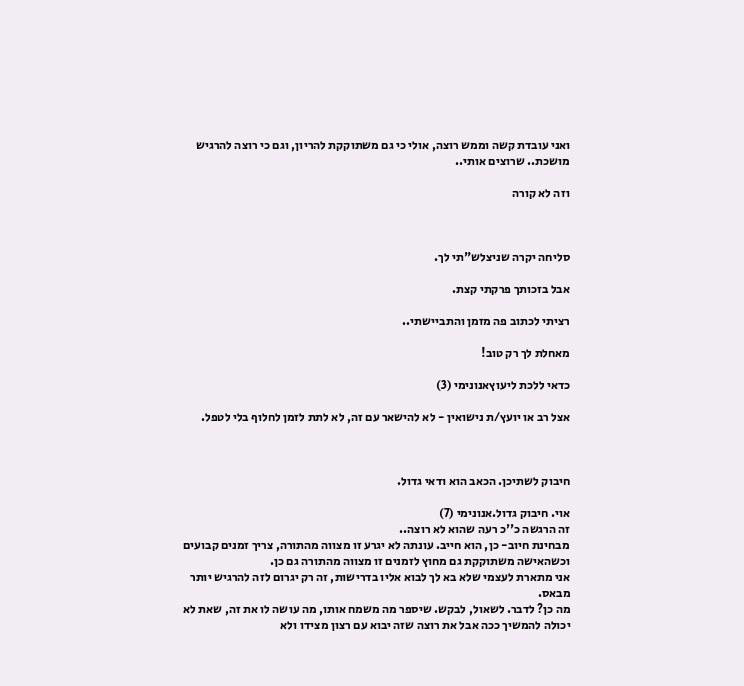ואני עובדת קשה וממש רוצה, אולי כי גם משתוקקת להריון, וגם כי רוצה להרגיש מושכת.. שרוצים אותי..

וזה לא קורה



סליחה יקרה שניצלש"תי לך.

אבל בזכותך פרקתי קצת.

רציתי לכתוב פה מזמן והתביישתי..

מאחלת לך רק טוב!

כדאי ללכת ליעוץאנונימי (3)

אצל רב או יועץ/ת נישואין - לא להישאר עם זה, לא לתת לזמן לחלוף בלי לטפל.



חיבוק לשתיכן. הכאב הוא ודאי גדול.

אוי. חיבוק גדול.אנונימי (7)
זה הרגשה כ''כ רעה שהוא לא רוצה..
מבחינת חיוב- כן, הוא חייב. עונתה לא יגרע זו מצווה מהתורה, צריך זמנים קבועים וכשהאישה משתוקקת גם מחוץ לזמנים זו מצווה מהתורה גם כן.
אני מתארת לעצמי שלא בא לך לבוא אליו בדרישות, זה רק יגרום לזה להרגיש יותר מבאס.
מה כן? לדבר. לשאול, לבקש. שיספר מה משמח אותו, מה עושה לו את זה, שאת לא יכולה להמשיך ככה אבל את רוצה שזה יבוא עם רצון מצידו ולא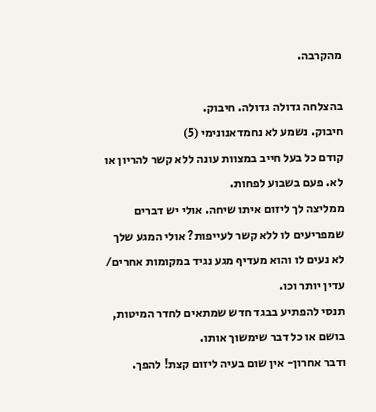מהקרבה.

בהצלחה גדולה גדולה. חיבוק.
חיבוק. נשמע לא נחמדאנונימי (5)
קודם כל בעל חייב במצוות עונה ללא קשר להריון או לא. פעם בשבוע לפחות.
ממליצה לך ליזום איתו שיחה. אולי יש דברים שמפריעים לו ללא קשר לעייפות? אולי המגע שלך לא נעים לו והוא מעדיף מגע נגיד במקומות אחרים/ עדין יותר וכו.
תנסי להפתיע בבגד חדש שמתאים לחדר המיטות, בושם או כל דבר שימשוך אותו.
ודבר אחרון- אין שום בעיה ליזום קצת! להפך.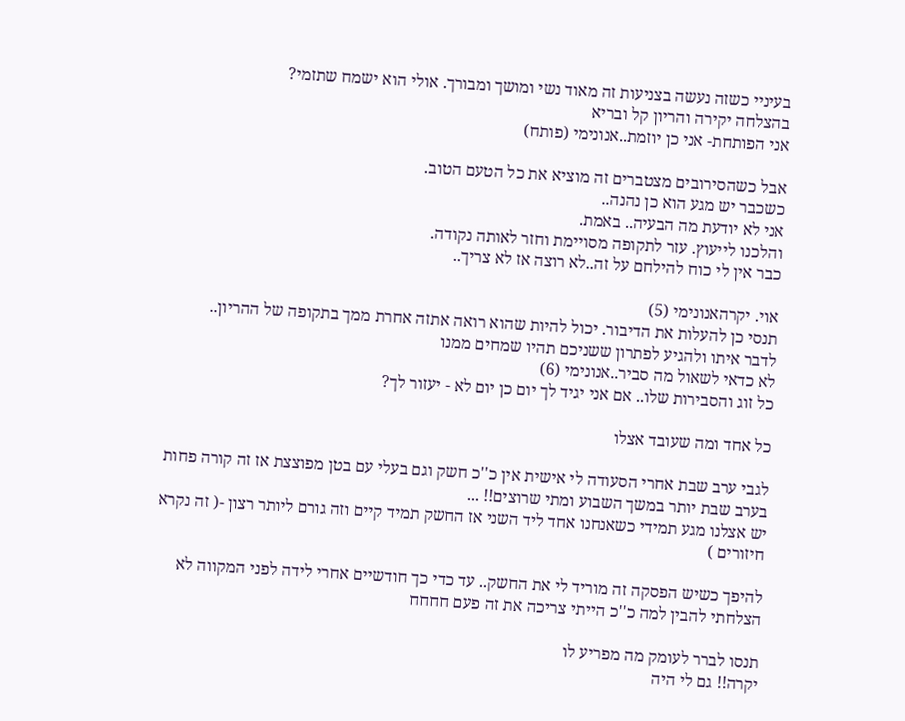בעיניי כשזה נעשה בצניעות זה מאוד נשי ומושך ומבורך. אולי הוא ישמח שתזמי?
בהצלחה יקירה והריון קל ובריא
אני הפותחת- אני כן יוזמת..אנונימי (פותח)

אבל כשהסירובים מצטברים זה מוציא את כל הטעם הטוב.
כשכבר יש מגע הוא כן נהנה..
אני לא יודעת מה הבעיה.. באמת.
והלכנו לייעוץ. עזר לתקופה מסויימת וחזר לאותה נקודה.
כבר אין לי כוח להילחם על זה..לא רוצה אז לא צריך..

אוי. יקרהאנונימי (5)
תנסי כן להעלות את הדיבור. יכול להיות שהוא רואה אתזה אחרת ממך בתקופה של ההריון..
לדבר איתו ולהגיע לפתרון ששניכם תהיו שמחים ממנו
לא כדאי לשאול מה סביר..אנונימי (6)
כל זוג והסבירות שלו.. אם אני יגיד לך יום כן יום לא - יעזור לך?

כל אחד ומה שעובד אצלו

לגבי ערב שבת אחרי הסעודה לי אישית אין כ''כ חשק וגם בעלי עם בטן מפוצצת אז זה קורה פחות בערב שבת יותר במשך השבוע ומתי שרוצים!! ...
יש אצלנו מגע תמידי כשאנחנו אחד ליד השני אז החשק תמיד קיים וזה גורם ליותר רצון -( זה נקרא חיזורים )

להיפך כשיש הפסקה זה מוריד לי את החשק.. עד כדי כך חודשיים אחרי לידה לפני המקווה לא הצלחתי להבין למה כ''כ הייתי צריכה את זה פעם חחחח

תנסו לברר לעומק מה מפריע לו
יקרה!! גם לי היה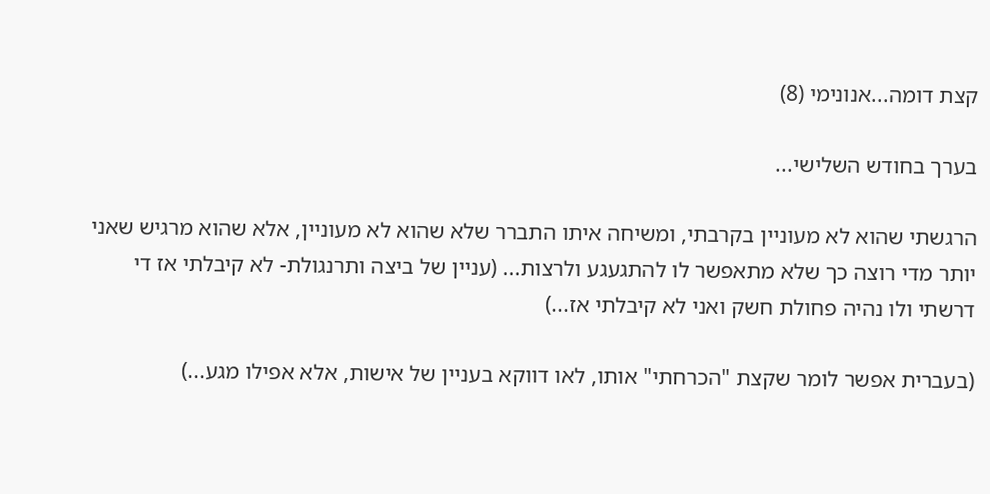קצת דומה...אנונימי (8)

בערך בחודש השלישי...

הרגשתי שהוא לא מעוניין בקרבתי, ומשיחה איתו התברר שלא שהוא לא מעוניין, אלא שהוא מרגיש שאני יותר מדי רוצה כך שלא מתאפשר לו להתגעגע ולרצות... (עניין של ביצה ותרנגולת- לא קיבלתי אז די דרשתי ולו נהיה פחולת חשק ואני לא קיבלתי אז...)

(בעברית אפשר לומר שקצת "הכרחתי" אותו, לאו דווקא בעניין של אישות, אלא אפילו מגע...)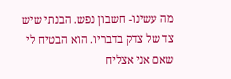מה עשינו- חשבון נפש. הבנתי שיש צד של צדק בדבריו. הוא הבטיח לי שאם אני אצליח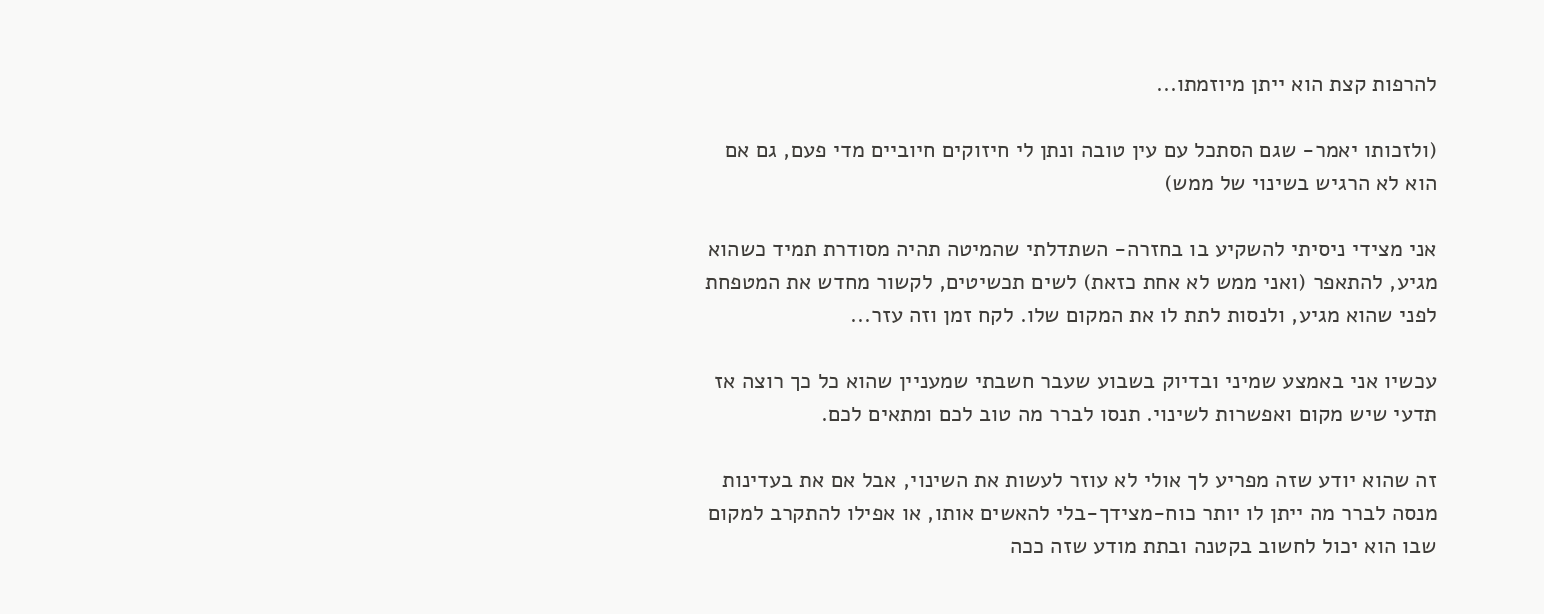להרפות קצת הוא ייתן מיוזמתו...

(ולזכותו יאמר- שגם הסתכל עם עין טובה ונתן לי חיזוקים חיוביים מדי פעם, גם אם הוא לא הרגיש בשינוי של ממש)

אני מצידי ניסיתי להשקיע בו בחזרה- השתדלתי שהמיטה תהיה מסודרת תמיד כשהוא מגיע, להתאפר (ואני ממש לא אחת כזאת) לשים תכשיטים, לקשור מחדש את המטפחת לפני שהוא מגיע, ולנסות לתת לו את המקום שלו. לקח זמן וזה עזר...

עכשיו אני באמצע שמיני ובדיוק בשבוע שעבר חשבתי שמעניין שהוא כל כך רוצה אז תדעי שיש מקום ואפשרות לשינוי. תנסו לברר מה טוב לכם ומתאים לכם.

זה שהוא יודע שזה מפריע לך אולי לא עוזר לעשות את השינוי, אבל אם את בעדינות מנסה לברר מה ייתן לו יותר כוח-מצידך-בלי להאשים אותו, או אפילו להתקרב למקום שבו הוא יכול לחשוב בקטנה ובתת מודע שזה ככה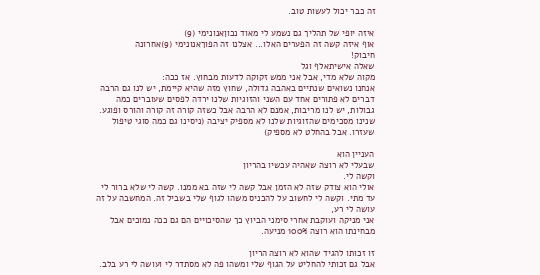זה כבר יכול לעשות טוב.

איזה יופי של תהליך גם נשמע לי מאוד נכוןאנונימי (9)
אוף איזה קשה זה הפערים האלו... אצלנו זה הפוךאנונימי (9)אחרונה
חיבוק!
שאלה אישיתאלף וגל
מקוה שלא מדי, אבל אני ממש זקוקה לדעות מבחוץ. אז ככה:
אנחנו נשואים שנתיים באהבה גדולה, שחוץ מזה שהיא קיימת, יש לנו גם הרבה דברים לא פתורים אחד עם השני והזוגיות שלנו ירדה לפסים שעוברים כמה גבולות, יש לנו מריבות, אמנם לא הרבה אבל כשזה קורה זה קורה והורס ופוגע.
שנינו מסכימים שהזוגיות שלנו לא מספיק יציבה (ניסינו גם כמה סוגי טיפול שעזרו. אבל בהחלט לא מספיק)

העניין הוא
שבעלי לא רוצה שאהיה עכשיו בהריון
וקשה לי.
אולי הוא צודק שזה לא הזמן אבל קשה לי שזה בא ממנו. קשה לי שלא ברור לי עד מתי. וקשה לי לחשוב על להכניס משהו לגוף שלי בשביל זה. המחשבה על זה עושה לי רע,
אני מניקה ועוקבת אחרי סימני הביוץ כך שהסיכויים הם גם ככה נמוכים אבל מבחינתו הוא רוצה 100% מניעה.

זו זכותו להגיד שהוא לא רוצה הריון
אבל גם זכותי להחליט על הגוף שלי ומשהו פה לא מסתדר לי ועושה לי רע בלב.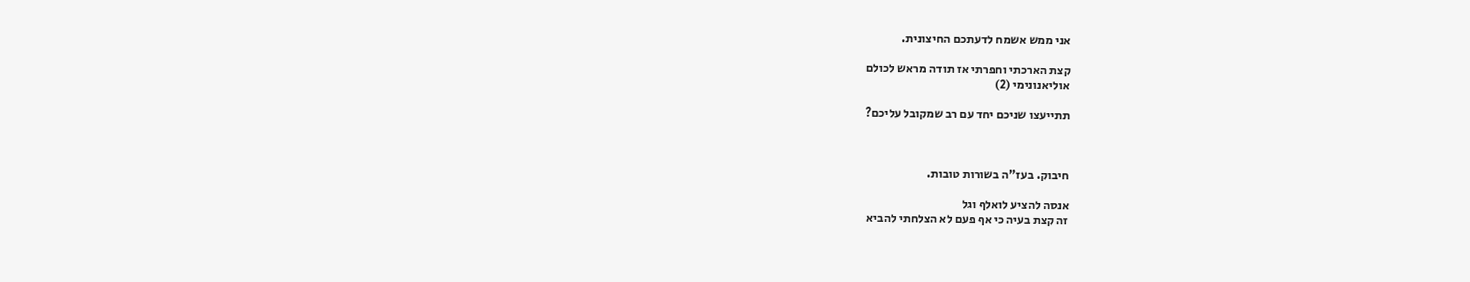אני ממש אשמח לדעתכם החיצונית.

קצת הארכתי וחפרתי אז תודה מראש לכולם
אוליאנונימי (2)

תתייעצו שניכם יחד עם רב שמקובל עליכם?



חיבוק. בעז"ה בשורות טובות.

אנסה להציע לואלף וגל
זה קצת בעיה כי אף פעם לא הצלחתי להביא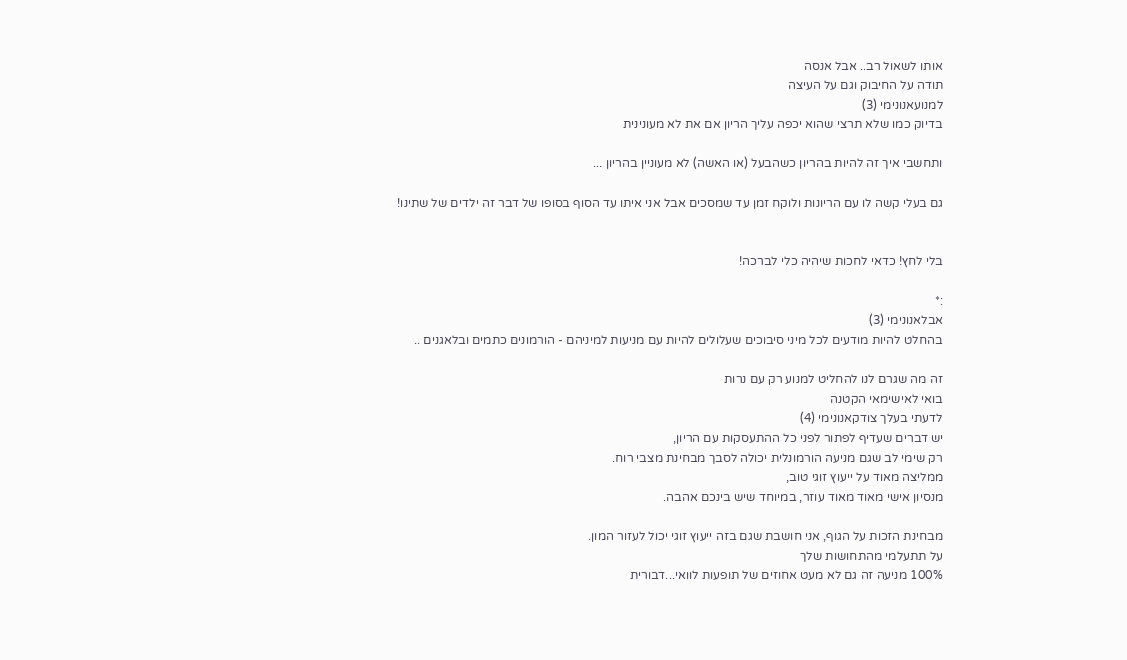אותו לשאול רב.. אבל אנסה
תודה על החיבוק וגם על העיצה
למנועאנונימי (3)
בדיוק כמו שלא תרצי שהוא יכפה עליך הריון אם את לא מעונינית

ותחשבי איך זה להיות בהריון כשהבעל (או האשה) לא מעוניין בהריון ...

גם בעלי קשה לו עם הריונות ולוקח זמן עד שמסכים אבל אני איתו עד הסוף בסופו של דבר זה ילדים של שתינו!


בלי לחץ! כדאי לחכות שיהיה כלי לברכה!

:*
אבלאנונימי (3)
בהחלט להיות מודעים לכל מיני סיבוכים שעלולים להיות עם מניעות למיניהם - הורמונים כתמים ובלאגנים ..

זה מה שגרם לנו להחליט למנוע רק עם נרות
בואי לאישימאי הקטנה
לדעתי בעלך צודקאנונימי (4)
יש דברים שעדיף לפתור לפני כל ההתעסקות עם הריון,
רק שימי לב שגם מניעה הורמונלית יכולה לסבך מבחינת מצבי רוח.
ממליצה מאוד על ייעוץ זוגי טוב,
מנסיון אישי מאוד מאוד עוזר, במיוחד שיש בינכם אהבה.

מבחינת הזכות על הגוף, אני חושבת שגם בזה ייעוץ זוגי יכול לעזור המון.
על תתעלמי מהתחושות שלך
100% מניעה זה גם לא מעט אחוזים של תופעות לוואי...דבורית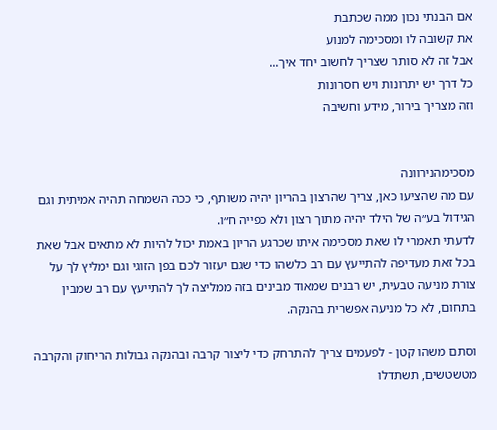אם הבנתי נכון ממה שכתבת
את קשובה לו ומסכימה למנוע
אבל זה לא סותר שצריך לחשוב יחד איך...
כל דרך יש יתרונות ויש חסרונות
וזה מצריך בירור, מידע וחשיבה


מסכימהנירוונה
עם מה שהציעו כאן, צריך שהרצון בהריון יהיה משותף, כי ככה השמחה תהיה אמיתית וגם הגידול בע״ה של הילד יהיה מתוך רצון ולא כפייה ח״ו.
לדעתי תאמרי לו שאת מסכימה איתו שכרגע הריון באמת יכול להיות לא מתאים אבל שאת בכל זאת מעדיפה להתייעץ עם רב כלשהו כדי שגם יעזור לכם בפן הזוגי וגם ימליץ לך על צורת מניעה טבעית, יש רבנים שמאוד מבינים בזה ממליצה לך להתייעץ עם רב שמבין בתחום, לא כל מניעה אפשרית בהנקה.

וסתם משהו קטן - לפעמים צריך להתרחק כדי ליצור קרבה ובהנקה גבולות הריחוק והקרבה מטשטשים, תשתדלו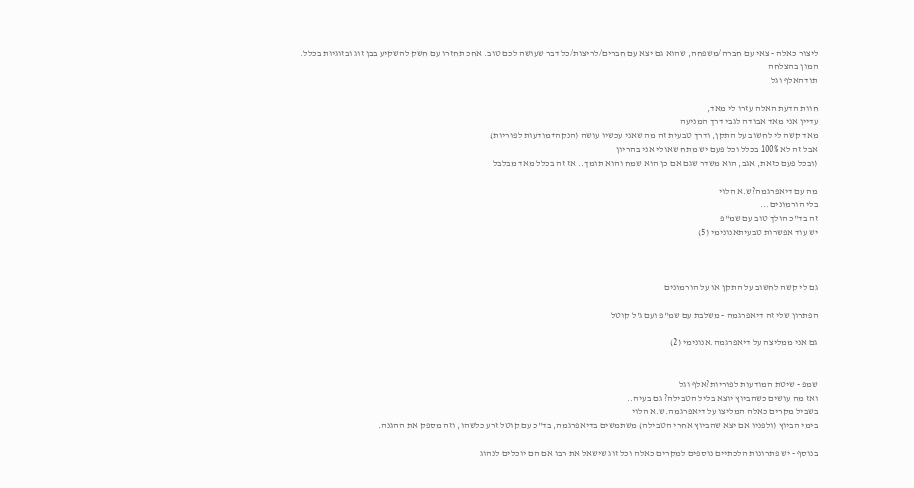ליצור כאלה - צאי עם חברה/משפחה, שהוא גם יצא עם חברים/לריצות/כל דבר שעושה לכם טוב. אחכ תחזרו עם חשק להשקיע בבן זוג ובזוגיות בכלל.
המון בהצלחה
תודהאלף וגל

חוות הדעת האלה עזרו לי מאד,
עדיין אני מאד אבודה לגבי דרך המניעה
מאד קשה לי לחשוב על התקן, ודרך טבעית זה מה שאני עכשיו עושה (הנקה+מודעות לפוריות)
אבל זה לא 100% בכלל וכל פעם יש מתח שאולי אני בהריון
(ובכל פעם כזאת, אגב, הוא משדר שגם אם כן הוא שמח והוא תומך.. אז זה בכלל מאד מבלבל

מה עם דיאפרגמה?ש.א הלוי
בלי הורמונים...
זה בד"כ הולך טוב עם שמ"פ
יש עוד אפשרות טבעיתאנונימי (5)



גם לי קשה לחשוב על התקן או על הורמונים

הפתרון שלי זה דיאפרגמה - משלבת עם שמ"פ ועם ג'ל קוטל

גם אני ממליצה על דיאפרגמה.אנונימי (2)


שמפ - שיטת המודעות לפוריות?אלף וגל
ואז מה עושים כשהביוץ יוצא בליל הטבילה? גם בעיה..
בשביל מקרים כאלה המליצו על דיאפרגמה.ש.א הלוי
בימי הביוץ (ולפניו אם יצא שהביוץ אחרי הטבילה) משתמשים בדיאפרגמה, בד"כ עם קוטל זרע כלשהו, וזה מספק את ההגנה.

בנוסף - יש פתרונות הלכתיים נוספים למקרים כאלה וכל זוג שישאל את רבו אם הם יוכלים לנהוג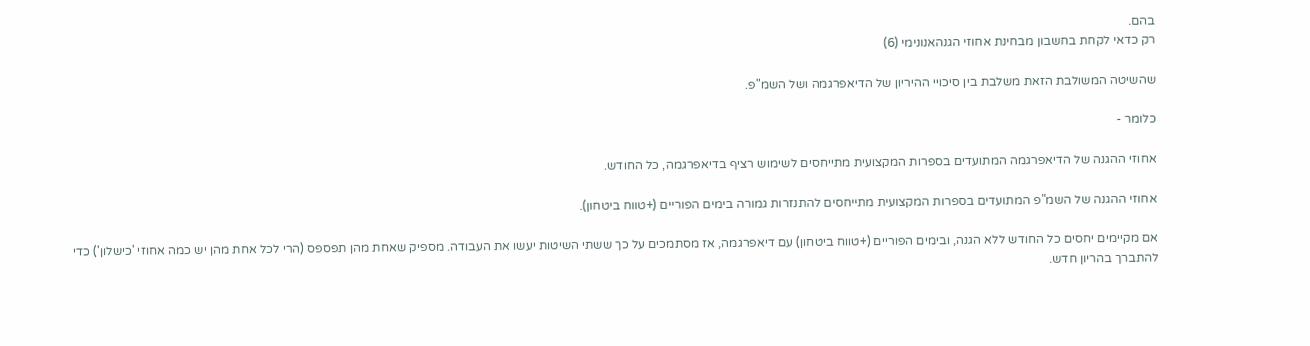בהם.
רק כדאי לקחת בחשבון מבחינת אחוזי הגנהאנונימי (6)

שהשיטה המשולבת הזאת משלבת בין סיכויי ההיריון של הדיאפרגמה ושל השמ"פ.

כלומר -

אחוזי ההגנה של הדיאפרגמה המתועדים בספרות המקצועית מתייחסים לשימוש רציף בדיאפרגמה, כל החודש.

אחוזי ההגנה של השמ"פ המתועדים בספרות המקצועית מתייחסים להתנזרות גמורה בימים הפוריים (+טווח ביטחון).

אם מקיימים יחסים כל החודש ללא הגנה, ובימים הפוריים (+טווח ביטחון) עם דיאפרגמה, אז מסתמכים על כך ששתי השיטות יעשו את העבודה. מספיק שאחת מהן תפספס (הרי לכל אחת מהן יש כמה אחוזי 'כישלון') כדי להתברך בהריון חדש.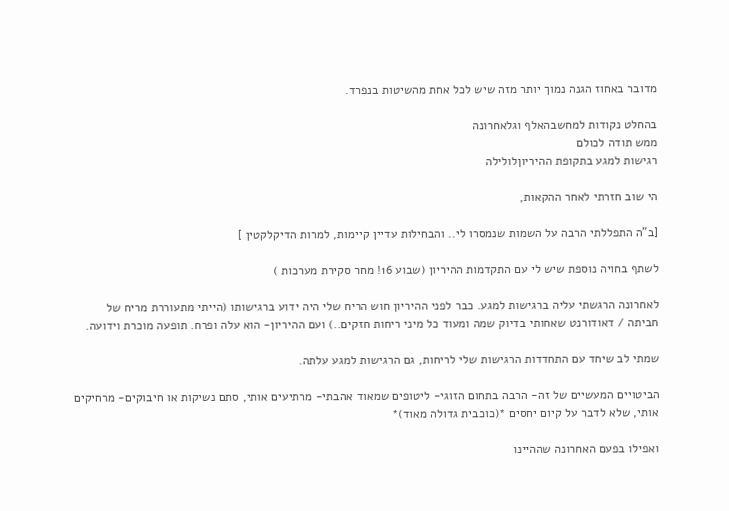מדובר באחוז הגנה נמוך יותר מזה שיש לכל אחת מהשיטות בנפרד.

בהחלט נקודות למחשבהאלף וגלאחרונה
ממש תודה לכולם
רגישות למגע בתקופת ההיריוןלולילה

הי שוב חזרתי לאחר ההקאות,

[ב"ה התפללתי הרבה על השמות שנמסרו לי.. והבחילות עדיין קיימות, למרות הדיקלקטין ]

לשתף בחויה נוספת שיש לי עם התקדמות ההיריון (שבוע 16! מחר סקירת מערכות )

לאחרונה הרגשתי עליה ברגישות למגע. כבר לפני ההיריון חוש הריח שלי היה ידוע ברגישותו (הייתי מתעוררת מריח של חביתה / דאודורנט שאחותי בדיוק שמה ומעוד כל מיני ריחות חזקים..) ועם ההיריון- הוא עלה ופרח. תופעה מוכרת וידועה.

שמתי לב שיחד עם התחדדות הרגישות שלי לריחות, גם הרגישות למגע עלתה.

הביטויים המעשיים של זה- הרבה בתחום הזוגי- ליטופים שמאוד אהבתי- מרתיעים אותי, סתם נשיקות או חיבוקים- מרחיקים אותי, שלא לדבר על קיום יחסים *(כוכבית גדולה מאוד)*

ואפילו בפעם האחרונה שההיינו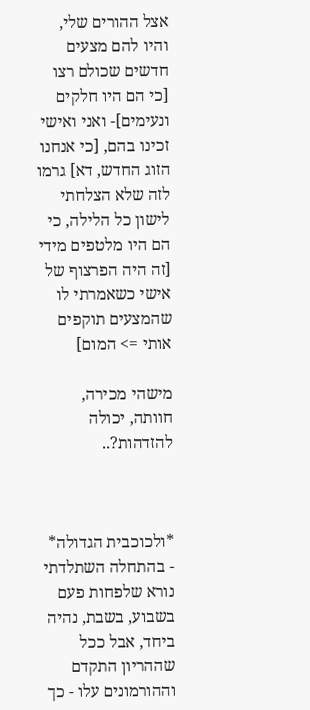אצל ההורים שלי, והיו להם מצעים חדשים שכולם רצו [כי הם היו חלקים ונעימים]- ואני ואישי זכינו בהם, [כי אנחנו הזוג החדש, דא] גרמו לזה שלא הצלחתי לישון כל הלילה, כי הם היו מלטפים מידי [זה היה הפרצוף של אישי כשאמרתי לו שהמצעים תוקפים אותי => המום]

מישהי מכירה, חוותה, יכולה להזדהות?..



*ולכוכבית הגדולה* - בהתחלה השתלדתי נורא שלפחות פעם בשבוע, בשבת, נהיה ביחד, אבל ככל שההריון התקדם וההורמונים עלו - כך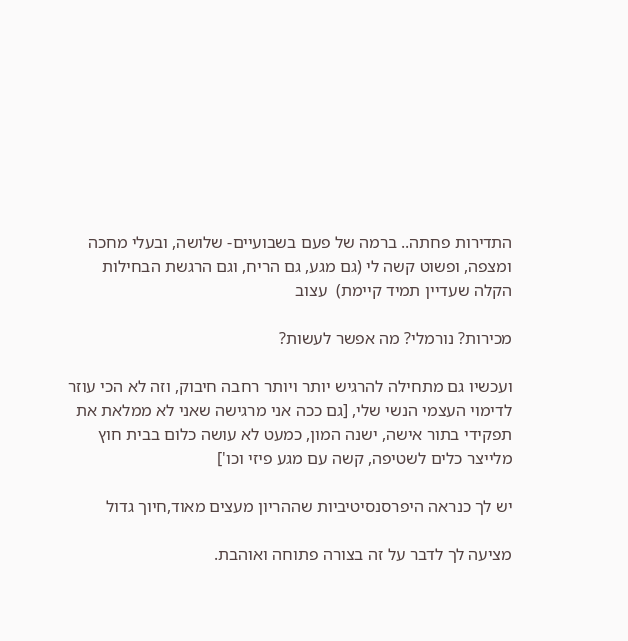התדירות פחתה.. ברמה של פעם בשבועיים- שלושה, ובעלי מחכה ומצפה, ופשוט קשה לי (גם מגע, גם הריח, וגם הרגשת הבחילות הקלה שעדיין תמיד קיימת)  עצוב

מכירות? נורמלי? מה אפשר לעשות?

ועכשיו גם מתחילה להרגיש יותר ויותר רחבה חיבוק, וזה לא הכי עוזר לדימוי העצמי הנשי שלי, [גם ככה אני מרגישה שאני לא ממלאת את תפקידי בתור אישה, ישנה המון, כמעט לא עושה כלום בבית חוץ מלייצר כלים לשטיפה, קשה עם מגע פיזי וכו']

יש לך כנראה היפרסנסיטיביות שההריון מעצים מאוד,חיוך גדול

מציעה לך לדבר על זה בצורה פתוחה ואוהבת.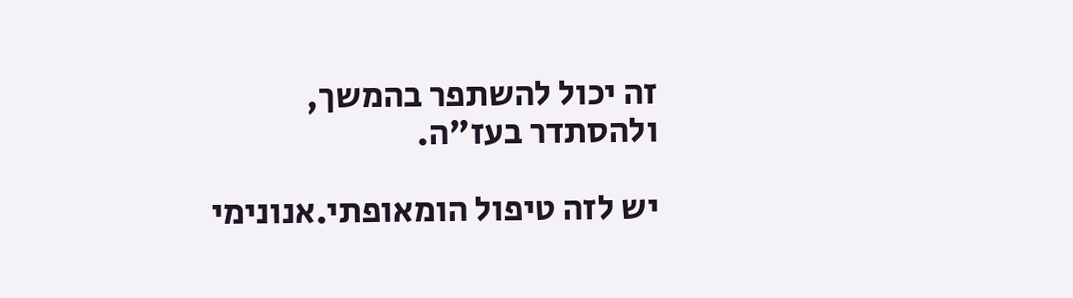זה יכול להשתפר בהמשך, ולהסתדר בעז"ה.

יש לזה טיפול הומאופתי.אנונימי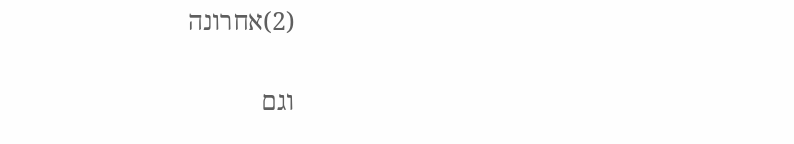(2)אחרונה

וגם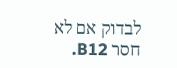לבדוק אם לא חסר B12.